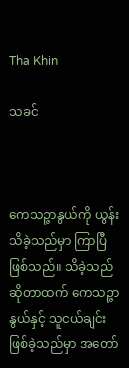Tha Khin

သခင်



ကေသဉ္ဇာနွယ်ကို ယွန်းသိခဲ့သည်မှာ ကြာပြီဖြစ်သည်။ သိခဲ့သည်ဆိုတာထက် ကေသဉ္ဇာနွယ်နှင့် သူငယ်ချင်းဖြစ်ခဲ့သည်မှာ အတော်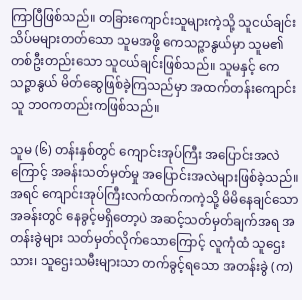ကြာပြီဖြစ်သည်။ တခြားကျောင်းသူများကဲ့သို့ သူငယ်ချင်းသိပ်မများတတ်သော သူမအဖို့ ကေသဉ္ဇာနွယ်မှာ သူမ၏ တစ်ဦးတည်းသော သူငယ်ချင်းဖြစ်သည်။ သူမနှင့် ကေသဉ္ဇာနွယ် မိတ်ဆွေဖြစ်ခဲ့ကြသည်မှာ အထက်တန်းကျောင်းသူ ဘဝကတည်းကဖြစ်သည်။

သူမ (၆) တန်းနှစ်တွင် ကျောင်းအုပ်ကြီး အပြောင်းအလဲကြောင့် အခန်းသတ်မှတ်မှု အပြောင်းအလဲများဖြစ်ခဲ့သည်။ အရင် ကျောင်းအုပ်ကြီးလက်ထက်ကကဲ့သို့ မိမိနေချင်သော အခန်းတွင် နေခွင့်မရှိတော့ပဲ အဆင့်သတ်မှတ်ချက်အရ အတန်းခွဲများ သတ်မှတ်လိုက်သောကြောင့် လူကုံထံ သူဌေးသား၊ သူဌေးသမီးများသာ တက်ခွင့်ရသော အတန်းခွဲ (က)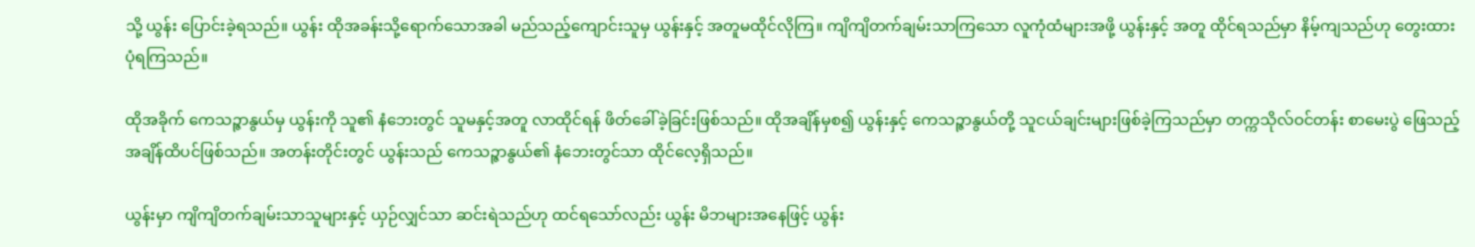သို့ ယွန်း ပြောင်းခဲ့ရသည်။ ယွန်း ထိုအခန်းသို့ရောက်သောအခါ မည်သည့်ကျောင်းသူမှ ယွန်းနှင့် အတူမထိုင်လိုကြ။ ကျိကျိတက်ချမ်းသာကြသော လူကုံထံများအဖို့ ယွန်းနှင့် အတူ ထိုင်ရသည်မှာ နိမ့်ကျသည်ဟု တွေးထားပုံရကြသည်။

ထိုအခိုက် ကေသဉ္ဇာနွယ်မှ ယွန်းကို သူ၏ နံဘေးတွင် သူမနှင့်အတူ လာထိုင်ရန် ဖိတ်ခေါ်ခဲ့ခြင်းဖြစ်သည်။ ထိုအချိန်မှစ၍ ယွန်းနှင့် ကေသဉ္ဇာနွယ်တို့ သူငယ်ချင်းများဖြစ်ခဲ့ကြသည်မှာ တက္ကသိုလ်ဝင်တန်း စာမေးပွဲ ဖြေသည့် အချိန်ထိပင်ဖြစ်သည်။ အတန်းတိုင်းတွင် ယွန်းသည် ကေသဉ္ဇာနွယ်၏ နံဘေးတွင်သာ ထိုင်လေ့ရှိသည်။

ယွန်းမှာ ကျိကျိတက်ချမ်းသာသူများနှင့် ယှဉ်လျှင်သာ ဆင်းရဲသည်ဟု ထင်ရသော်လည်း ယွန်း မိဘများအနေဖြင့် ယွန်း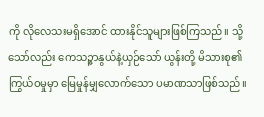ကို လိုလေသးမရှိအောင် ထားနိုင်သူများဖြစ်ကြသည်။ သို့သော်လည်း ကေသဉ္ဇာနွယ်နဲ့ယှဉ်သော် ယွန်းတို့ မိသားစု၏ ကြွယ်ဝမှုမှာ မြေမှုန်မျှလောက်သော ပမာဏသာဖြစ်သည်။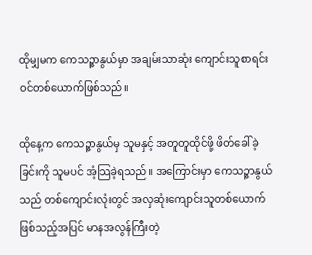ထိုမျှမက ကေသဉ္ဇာနွယ်မှာ အချမ်းသာဆုံး ကျောင်းသူစာရင်းဝင်တစ်ယောက်ဖြစ်သည်။

ထိုနေ့က ကေသဉ္ဇာနွယ်မှ သူမနှင့် အတူတူထိုင်ဖို့ ဖိတ်ခေါ်ခဲ့ခြင်းကို သူမပင် အံ့သြခဲ့ရသည်။ အကြောင်းမှာ ကေသဉ္ဇာနွယ်သည် တစ်ကျောင်းလုံးတွင် အလှဆုံးကျောင်းသူတစ်ယောက်ဖြစ်သည့်အပြင် မာနအလွန်ကြီးတဲ့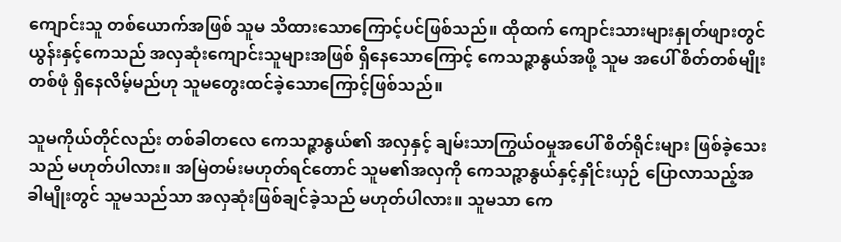ကျောင်းသူ တစ်ယောက်အဖြစ် သူမ သိထားသောကြောင့်ပင်ဖြစ်သည်။ ထိုထက် ကျောင်းသားများနှုတ်ဖျားတွင် ယွန်းနှင့်ကေသည် အလှဆုံးကျောင်းသူများအဖြစ် ရှိနေသောကြောင့် ကေသဉ္ဇာနွယ်အဖို့ သူမ အပေါ် စိတ်တစ်မျိုးတစ်ဖုံ ရှိနေလိမ့်မည်ဟု သူမတွေးထင်ခဲ့သောကြောင့်ဖြစ်သည်။

သူမကိုယ်တိုင်လည်း တစ်ခါတလေ ကေသဉ္ဇာနွယ်၏ အလှနှင့် ချမ်းသာကြွယ်ဝမှုအပေါ် စိတ်ရိုင်းများ ဖြစ်ခဲ့သေးသည် မဟုတ်ပါလား။ အမြဲတမ်းမဟုတ်ရင်တောင် သူမ၏အလှကို ကေသဉ္ဇာနွယ်နှင့်နှိုင်းယှဉ် ပြောလာသည့်အခါမျိုးတွင် သူမသည်သာ အလှဆုံးဖြစ်ချင်ခဲ့သည် မဟုတ်ပါလား။ သူမသာ ကေ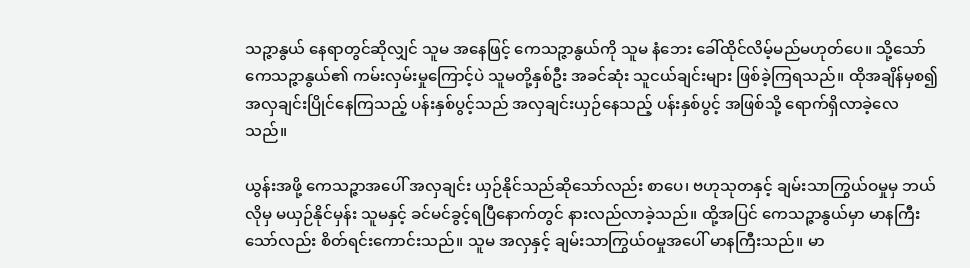သဉ္ဇာနွယ် နေရာတွင်ဆိုလျှင် သူမ အနေဖြင့် ကေသဉ္ဇာနွယ်ကို သူမ နံဘေး ခေါ်ထိုင်လိမ့်မည်မဟုတ်ပေ။ သို့သော် ကေသဉ္ဇာနွယ်၏ ကမ်းလှမ်းမှုကြောင့်ပဲ သူမတို့နှစ်ဦး အခင်ဆုံး သူငယ်ချင်းများ ဖြစ်ခဲ့ကြရသည်။ ထိုအချိန်မှစ၍ အလှချင်းပြိုင်နေကြသည့် ပန်းနှစ်ပွင့်သည် အလှချင်းယှဉ်နေသည့် ပန်းနှစ်ပွင့် အဖြစ်သို့ ရောက်ရှိလာခဲ့လေသည်။

ယွန်းအဖို့ ကေသဉ္ဇာအပေါ် အလှချင်း ယှဉ်နိုင်သည်ဆိုသော်လည်း စာပေ၊ ဗဟုသုတနှင့် ချမ်းသာကြွယ်ဝမှုမှ ဘယ်လိုမှ မယှဉ်နိုင်မှန်း သူမနှင့် ခင်မင်ခွင့်ရပြီနောက်တွင် နားလည်လာခဲ့သည်။ ထို့အပြင် ကေသဉ္ဇာနွယ်မှာ မာနကြီးသော်လည်း စိတ်ရင်းကောင်းသည်။ သူမ အလှနှင့် ချမ်းသာကြွယ်ဝမှုအပေါ် မာနကြီးသည်။ မာ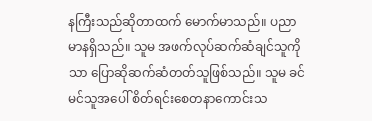နကြီးသည်ဆိုတာထက် မောက်မာသည်။ ပညာမာနရှိသည်။ သူမ အဖက်လုပ်ဆက်ဆံချင်သူကိုသာ ပြောဆိုဆက်ဆံတတ်သူဖြစ်သည်။ သူမ ခင်မင်သူအပေါ် စိတ်ရင်းစေတနာကောင်းသ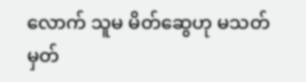လောက် သူမ မိတ်ဆွေဟု မသတ်မှတ်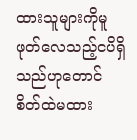ထားသူများကိုမူ ဖုတ်လေသည့်ငပိရှိသည်ဟုတောင် စိတ်ထဲမထား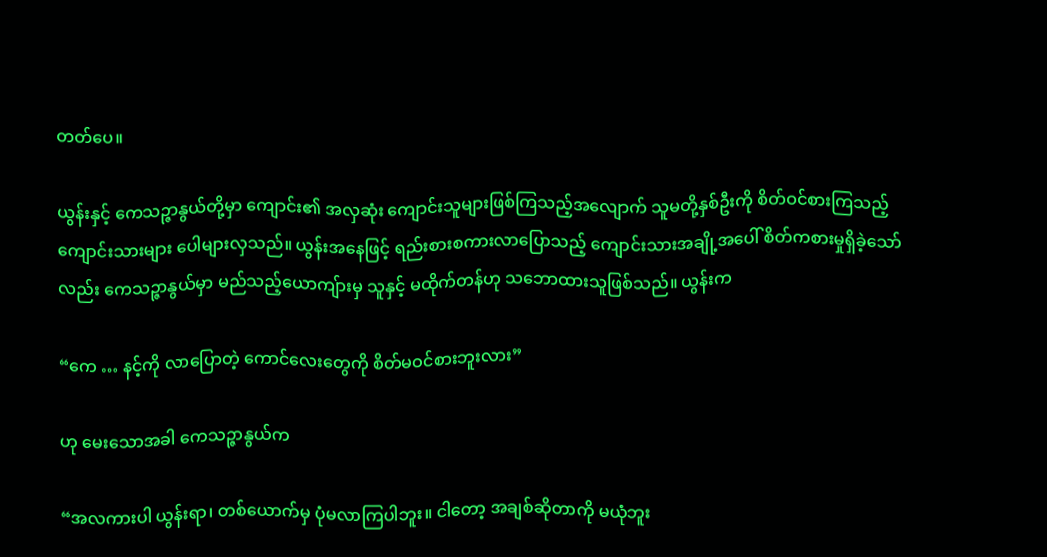တတ်ပေ။

ယွန်းနှင့် ကေသဉ္ဇာနွယ်တို့မှာ ကျောင်း၏ အလှဆုံး ကျောင်းသူများဖြစ်ကြသည့်အလျောက် သူမတို့နှစ်ဦးကို စိတ်ဝင်စားကြသည့် ကျောင်းသားများ ပေါများလှသည်။ ယွန်းအနေဖြင့် ရည်းစားစကားလာပြောသည့် ကျောင်းသားအချို့အပေါ် စိတ်ကစားမှုရှိခဲ့သော်လည်း ကေသဉ္ဇာနွယ်မှာ မည်သည့်ယောကျ်ားမှ သူနှင့် မထိုက်တန်ဟု သဘောထားသူဖြစ်သည်။ ယွန်းက

“ကေ … နင့်ကို လာပြောတဲ့ ကောင်လေးတွေကို စိတ်မဝင်စားဘူးလား”

ဟု မေးသောအခါ ကေသဉ္ဇာနွယ်က

“အလကားပါ ယွန်းရာ၊ တစ်ယောက်မှ ပုံမလာကြပါဘူး။ ငါတော့ အချစ်ဆိုတာကို မယုံဘူး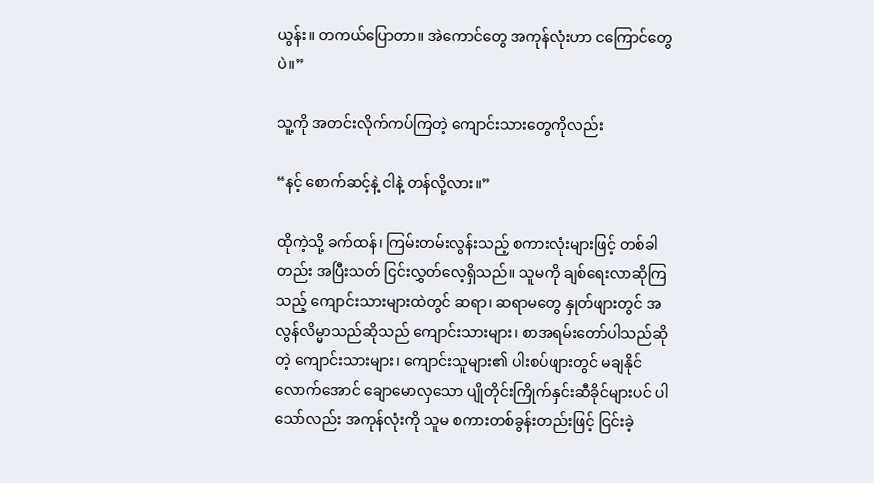ယွန်း။ တကယ်ပြောတာ။ အဲကောင်တွေ အကုန်လုံးဟာ ငကြောင်တွေပဲ။”

သူ့ကို အတင်းလိုက်ကပ်ကြတဲ့ ကျောင်းသားတွေကိုလည်း

“နင့် စောက်ဆင့်နဲ့ ငါနဲ့ တန်လို့လား။”

ထိုကဲ့သို့ ခက်ထန်၊ ကြမ်းတမ်းလွန်းသည့် စကားလုံးများဖြင့် တစ်ခါတည်း အပြီးသတ် ငြင်းလွှတ်လေ့ရှိသည်။ သူမကို ချစ်ရေးလာဆိုကြသည့် ကျောင်းသားများထဲတွင် ဆရာ၊ ဆရာမတွေ နှုတ်ဖျားတွင် အလွန်လိမ္မာသည်ဆိုသည် ကျောင်းသားများ၊ စာအရမ်းတော်ပါသည်ဆိုတဲ့ ကျောင်းသားများ၊ ကျောင်းသူများ၏ ပါးစပ်ဖျားတွင် မချနိုင်လောက်အောင် ချောမောလှသော ပျိုတိုင်းကြိုက်နှင်းဆီခိုင်များပင် ပါသော်လည်း အကုန်လုံးကို သူမ စကားတစ်ခွန်းတည်းဖြင့် ငြင်းခဲ့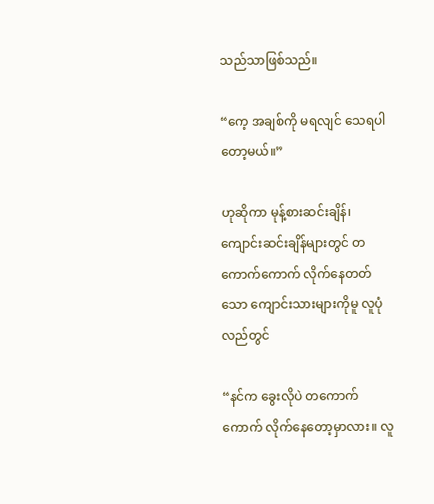သည်သာဖြစ်သည်။

“ကေ့ အချစ်ကို မရလျင် သေရပါတော့မယ်။”

ဟုဆိုကာ မုန့်စားဆင်းချိန်၊ ကျောင်းဆင်းချိန်များတွင် တကောက်ကောက် လိုက်နေတတ်သော ကျောင်းသားများကိုမူ လူပုံလည်တွင်

“နင်က ခွေးလိုပဲ တကောက်ကောက် လိုက်နေတော့မှာလား။ လူ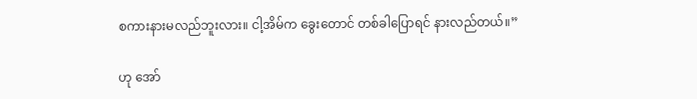စကားနားမလည်ဘူးလား။ ငါ့အိမ်က ခွေးတောင် တစ်ခါပြောရင် နားလည်တယ်။”

ဟု အော်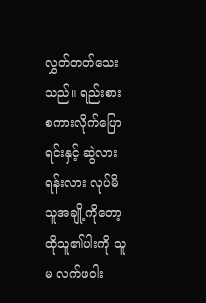လွှတ်တတ်သေးသည်။ ရည်းစားစကားလိုက်ပြောရင်းနှင့် ဆွဲလားရန်းလား လုပ်မိသူအချို့ကိုတော့ ထိုသူ၏ပါးကို သူမ လက်ဖဝါး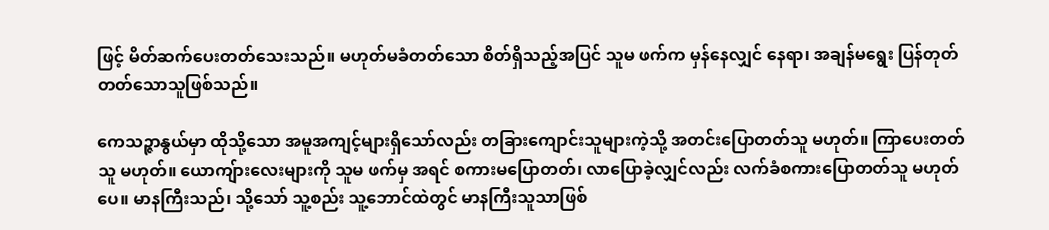ဖြင့် မိတ်ဆက်ပေးတတ်သေးသည်။ မဟုတ်မခံတတ်သော စိတ်ရှိသည့်အပြင် သူမ ဖက်က မှန်နေလျှင် နေရာ၊ အချန်မရွေး ပြန်တုတ်တတ်သောသူဖြစ်သည်။

ကေသဉ္ဇာနွယ်မှာ ထိုသို့သော အမူအကျင့်များရှိသော်လည်း တခြားကျောင်းသူများကဲ့သို့ အတင်းပြောတတ်သူ မဟုတ်။ ကြာပေးတတ်သူ မဟုတ်။ ယောကျ်ားလေးများကို သူမ ဖက်မှ အရင် စကားမပြောတတ်၊ လာပြောခဲ့လျှင်လည်း လက်ခံစကားပြောတတ်သူ မဟုတ်ပေ။ မာနကြီးသည်၊ သို့သော် သူ့စည်း သူ့ဘောင်ထဲတွင် မာနကြီးသူသာဖြစ်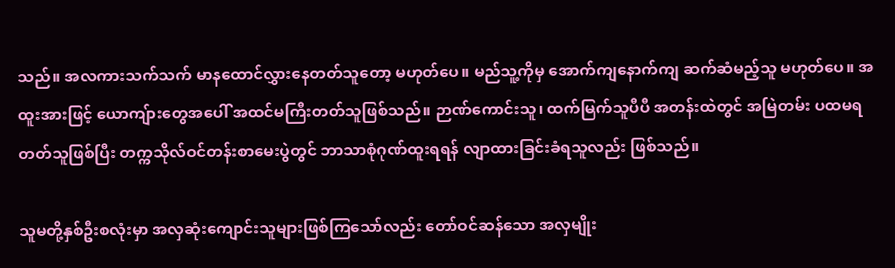သည်။ အလကားသက်သက် မာနထောင်လွှားနေတတ်သူတော့ မဟုတ်ပေ။ မည်သူ့ကိုမှ အောက်ကျနောက်ကျ ဆက်ဆံမည့်သူ မဟုတ်ပေ။ အထူးအားဖြင့် ယောကျ်ားတွေအပေါ် အထင်မကြီးတတ်သူဖြစ်သည်။ ဉာဏ်ကောင်းသူ၊ ထက်မြက်သူပီပီ အတန်းထဲတွင် အမြဲတမ်း ပထမရတတ်သူဖြစ်ပြီး တက္ကသိုလ်ဝင်တန်းစာမေးပွဲတွင် ဘာသာစုံဂုဏ်ထူးရရန် လျာထားခြင်းခံရသူလည်း ဖြစ်သည်။

သူမတို့နှစ်ဦးစလုံးမှာ အလှဆုံးကျောင်းသူများဖြစ်ကြသော်လည်း တော်ဝင်ဆန်သော အလှမျိုး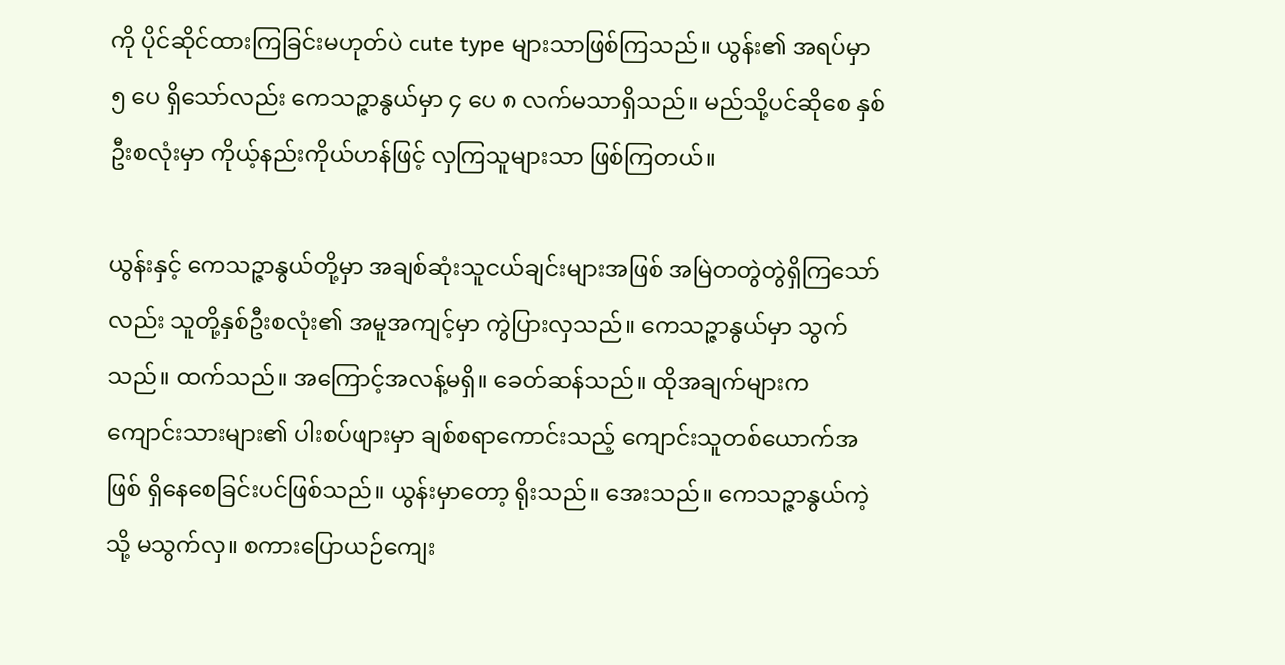ကို ပိုင်ဆိုင်ထားကြခြင်းမဟုတ်ပဲ cute type များသာဖြစ်ကြသည်။ ယွန်း၏ အရပ်မှာ ၅ ပေ ရှိသော်လည်း ကေသဉ္ဇာနွယ်မှာ ၄ ပေ ၈ လက်မသာရှိသည်။ မည်သို့ပင်ဆိုစေ နှစ်ဦးစလုံးမှာ ကိုယ့်နည်းကိုယ်ဟန်ဖြင့် လှကြသူများသာ ဖြစ်ကြတယ်။

ယွန်းနှင့် ကေသဉ္ဇာနွယ်တို့မှာ အချစ်ဆုံးသူငယ်ချင်းများအဖြစ် အမြဲတတွဲတွဲရှိကြသော်လည်း သူတို့နှစ်ဦးစလုံး၏ အမူအကျင့်မှာ ကွဲပြားလှသည်။ ကေသဉ္ဇာနွယ်မှာ သွက်သည်။ ထက်သည်။ အကြောင့်အလန့်မရှိ။ ခေတ်ဆန်သည်။ ထိုအချက်များက ကျောင်းသားများ၏ ပါးစပ်ဖျားမှာ ချစ်စရာကောင်းသည့် ကျောင်းသူတစ်ယောက်အဖြစ် ရှိနေစေခြင်းပင်ဖြစ်သည်။ ယွန်းမှာတော့ ရိုးသည်။ အေးသည်။ ကေသဉ္ဇာနွယ်ကဲ့သို့ မသွက်လှ။ စကားပြောယဉ်ကျေး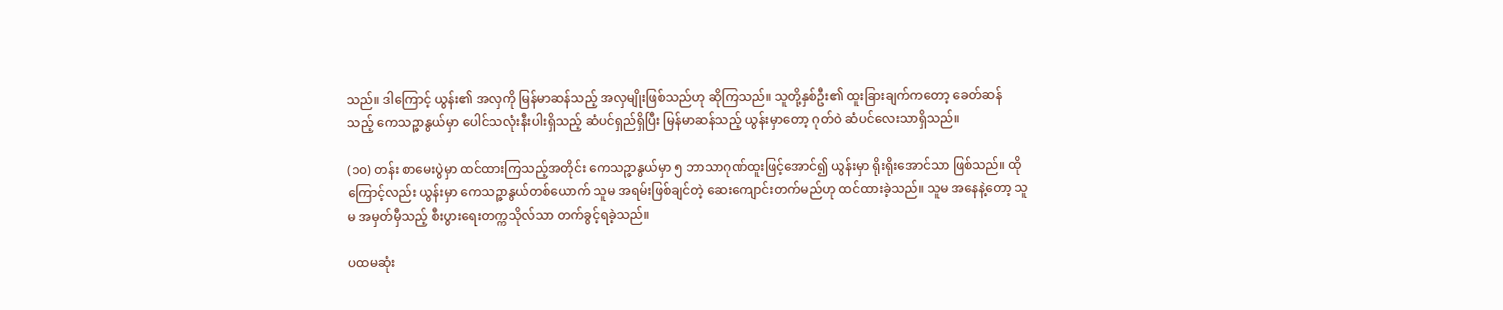သည်။ ဒါကြောင့် ယွန်း၏ အလှကို မြန်မာဆန်သည့် အလှမျိုးဖြစ်သည်ဟု ဆိုကြသည်။ သူတို့နှစ်ဦး၏ ထူးခြားချက်ကတော့ ခေတ်ဆန်သည့် ကေသဉ္ဇာနွယ်မှာ ပေါင်သလုံးနီးပါးရှိသည့် ဆံပင်ရှည်ရှိပြီး မြန်မာဆန်သည့် ယွန်းမှာတော့ ဂုတ်ဝဲ ဆံပင်လေးသာရှိသည်။

(၁၀) တန်း စာမေးပွဲမှာ ထင်ထားကြသည့်အတိုင်း ကေသဉ္ဇာနွယ်မှာ ၅ ဘာသာဂုဏ်ထူးဖြင့်အောင်၍ ယွန်းမှာ ရိုးရိုးအောင်သာ ဖြစ်သည်။ ထိုကြောင့်လည်း ယွန်းမှာ ကေသဉ္ဇာနွယ်တစ်ယောက် သူမ အရမ်းဖြစ်ချင်တဲ့ ဆေးကျောင်းတက်မည်ဟု ထင်ထားခဲ့သည်။ သူမ အနေနဲ့တော့ သူမ အမှတ်မှီသည့် စီးပွားရေးတက္ကသိုလ်သာ တက်ခွင့်ရခဲ့သည်။

ပထမဆုံး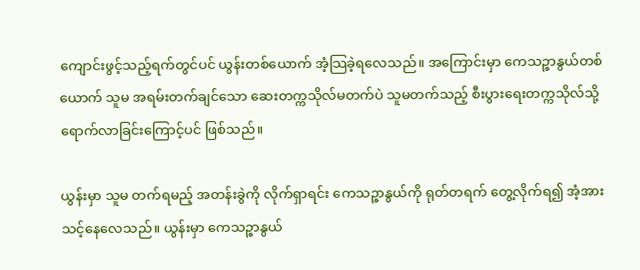ကျောင်းဖွင့်သည့်ရက်တွင်ပင် ယွန်းတစ်ယောက် အံ့သြခဲ့ရလေသည်။ အကြောင်းမှာ ကေသဉ္ဇာနွယ်တစ်ယောက် သူမ အရမ်းတက်ချင်သော ဆေးတက္ကသိုလ်မတက်ပဲ သူမတက်သည့် စီးပွားရေးတက္ကသိုလ်သို့ ရောက်လာခြင်းကြောင့်ပင် ဖြစ်သည်။

ယွန်းမှာ သူမ တက်ရမည့် အတန်းခွဲကို လိုက်ရှာရင်း ကေသဉ္ဇာနွယ်ကို ရုတ်တရက် တွေ့လိုက်ရ၍ အံ့အားသင့်နေလေသည်။ ယွန်းမှာ ကေသဉ္ဇာနွယ်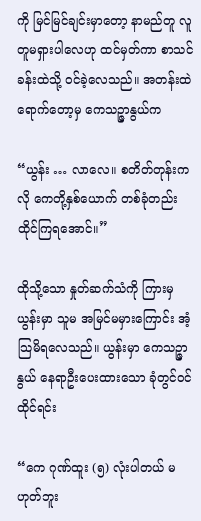ကို မြင်မြင်ချင်းမှာတော့ နာမည်တူ လူတူမရှားပါလေဟု ထင်မှတ်ကာ စာသင်ခန်းထဲသို့ ဝင်ခဲ့လေသည်။ အတန်းထဲရောက်တော့မှ ကေသဉ္ဇာနွယ်က

“ယွန်း … လာလေ။ စတိတ်တုန်းကလို ကေတို့နှစ်ယောက် တစ်ခုံတည်း ထိုင်ကြရအောင်။”

ထိုသို့သော နှုတ်ဆက်သံကို ကြားမှ ယွန်းမှာ သူမ အမြင်မမှားကြောင်း အံ့သြမိရလေသည်။ ယွန်းမှာ ကေသဉ္ဇာနွယ် နေရာဦးပေးထားသော ခုံတွင်ဝင်ထိုင်ရင်း

“ကေ ဂုဏ်ထူး (၅) လုံးပါတယ် မဟုတ်ဘူး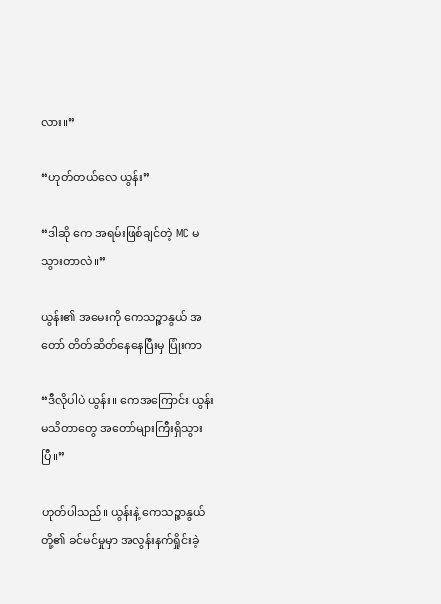လား။”

“ဟုတ်တယ်လေ ယွန်း”

“ဒါဆို ကေ အရမ်းဖြစ်ချင်တဲ့ MC မသွားတာလဲ။”

ယွန်း၏ အမေးကို ကေသဉ္ဇာနွယ် အတော် တိတ်ဆိတ်နေနေပြီးမှ ပြုံးကာ

“ဒီလိုပါပဲ ယွန်း။ ကေအကြောင်း ယွန်း မသိတာတွေ အတော်များကြီးရှိသွားပြီ။”

ဟုတ်ပါသည်။ ယွန်းနဲ့ ကေသဉ္ဇာနွယ်တို့၏ ခင်မင်မှုမှာ အလွန်းနက်ရှိုင်းခဲ့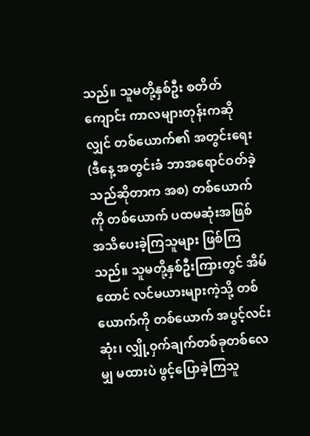သည်။ သူမတို့နှစ်ဦး စတိတ်ကျောင်း ကာလများတုန်းကဆိုလျှင် တစ်ယောက်၏ အတွင်းရေး (ဒီနေ့ အတွင်းခံ ဘာအရောင်ဝတ်ခဲ့သည်ဆိုတာက အစ) တစ်ယောက်ကို တစ်ယောက် ပထမဆုံးအဖြစ် အသိပေးခဲ့ကြသူများ ဖြစ်ကြသည်။ သူမတို့နှစ်ဦးကြားတွင် အိမ်ထောင် လင်မယားများကဲ့သို့ တစ်ယောက်ကို တစ်ယောက် အပွင့်လင်းဆုံး၊ လျှို့ဝှက်ချက်တစ်ခုတစ်လေမျှ မထားပဲ ဖွင့်ပြောခဲ့ကြသူ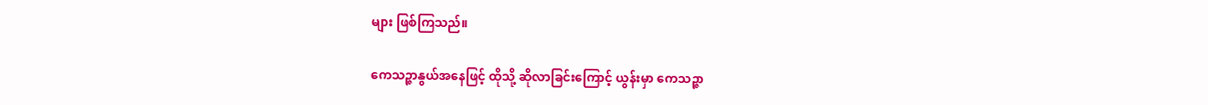များ ဖြစ်ကြသည်။

ကေသဉ္ဇာနွယ်အနေဖြင့် ထိုသို့ ဆိုလာခြင်းကြောင့် ယွန်းမှာ ကေသဉ္ဇာ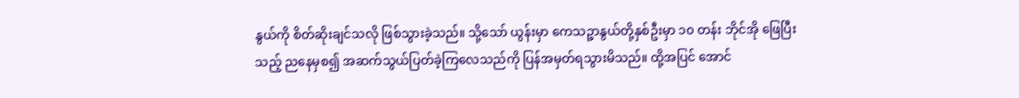နွယ်ကို စိတ်ဆိုးချင်သလို ဖြစ်သွားခဲ့သည်။ သို့သော် ယွန်းမှာ ကေသဉ္ဇာနွယ်တို့နှစ်ဦးမှာ ၁၀ တန်း ဘိုင်အို ဖြေပြီးသည့် ညနေမှစ၍ အဆက်သွယ်ပြတ်ခဲ့ကြလေသည်ကို ပြန်အမှတ်ရသွားမိသည်။ ထို့အပြင် အောင်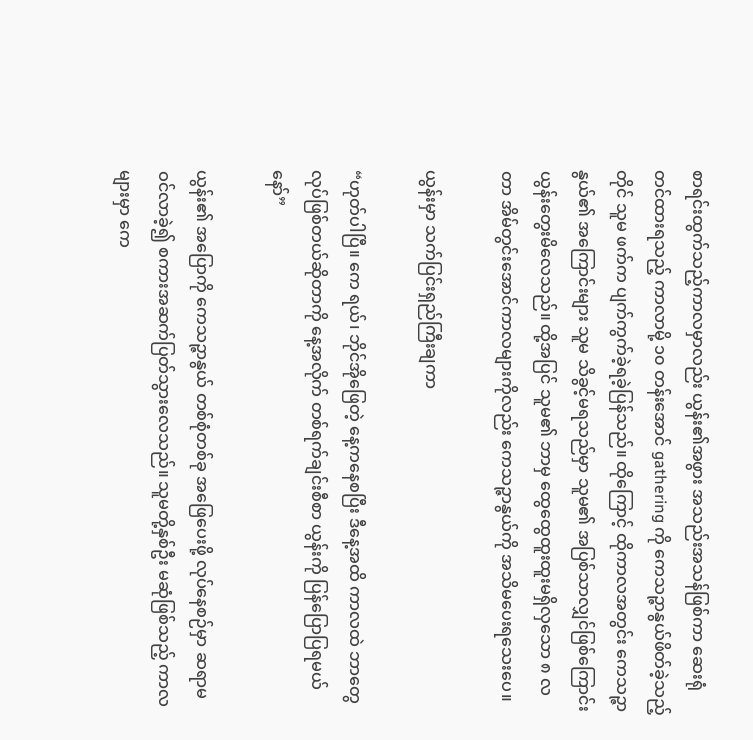စာရင်းထွက်သည့်ကာလမှာလည်း ယွန်း၏အဖွား အသည်းအသန်ဖြစ်ကာ ဆေးရုံတင်ထားရသည့် ကာလာမို့ ၁၀ တန်းအောင် gathering ကို ကေသဉ္ဇာနွယ်ဖိတ်ခဲ့သည့်တိုင် သူမ ဖက်က ပျက်ကွက်ခဲ့ရခဲ့ပြန်သည်။ ထိုကြောင့် ထိုကာလအတွင်း ကေသဉ္ဇာနွယ်၏ အကြောင်းများ သူမ သိခွင့်မရသည်မှာ သူမ၏ အပြစ်သာလျှင်ဖြစ်ကြောင်း ယွန်းတွေးမိလေသည်။ ထို့အပြင် သူမ၏ ဘာမှ ထွေထွေထူးထူးမရှိလှသော ၈ လတာ အိမ်တွင်းအောင်ကာလများကိုလည်း ကေသဉ္ဇာနွယ်ကို အသိမပေးရသေးပေ။

ယွန်းမှာ သက်ပြင်းရှည်ကြီးချကာ

“ဟုတ်ပါပြီ။ ကေ ရယ်၊ ဘိုင်အိုဖြေတဲ့ နေ့ကနေစပြီး ဒီနေ့အထိ ကာလထဲ ဘာတွေလုပ်ဖြစ်တယ်ဆိုတာကို နေ့အလိုက် တစ်ရက်ချင်းစီစာ ယွန်းကို ပြန်ပြောပြရမယ်နော်”

ယွန်း၏ အပြောကို ကေသဉ္ဇာနွယ် တစ်စုံတစ်ခု အဖြေပေးဖို့ လုပ်နေစဉ်မှာ ဆရာမ ဝင်လာခဲ့၍ စကားအဆက်ပြတ်သွားလေသည်။ သူမတို့နှစ်ဦး မဆုံဖြစ်သည့် ကာလများမှာ ကေ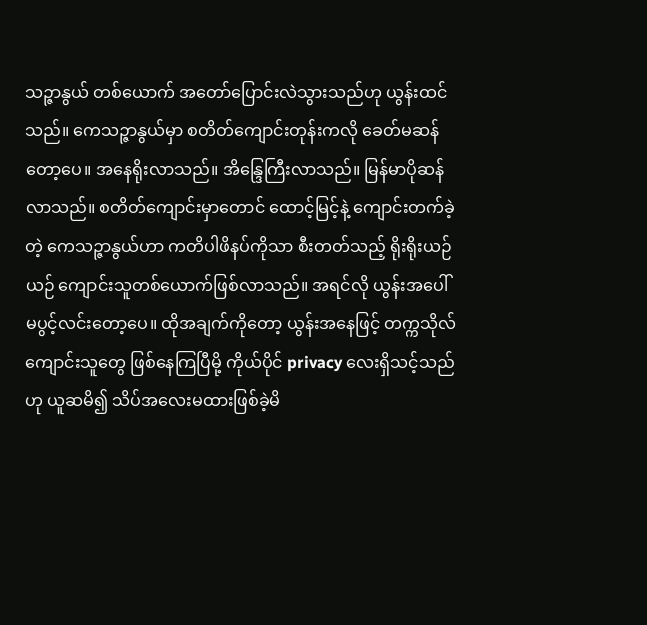သဉ္ဇာနွယ် တစ်ယောက် အတော်ပြောင်းလဲသွားသည်ဟု ယွန်းထင်သည်။ ကေသဉ္ဇာနွယ်မှာ စတိတ်ကျောင်းတုန်းကလို ခေတ်မဆန်တော့ပေ။ အနေရိုးလာသည်။ အိန္ဒြေကြီးလာသည်။ မြန်မာပိုဆန်လာသည်။ စတိတ်ကျောင်းမှာတောင် ထောင့်မြင့်နဲ့ ကျောင်းတက်ခဲ့တဲ့ ကေသဉ္ဇာနွယ်ဟာ ကတိပါဖိနပ်ကိုသာ စီးတတ်သည့် ရိုးရိုးယဉ်ယဉ် ကျောင်းသူတစ်ယောက်ဖြစ်လာသည်။ အရင်လို ယွန်းအပေါ် မပွင့်လင်းတော့ပေ။ ထိုအချက်ကိုတော့ ယွန်းအနေဖြင့် တက္ကသိုလ်ကျောင်းသူတွေ ဖြစ်နေကြပြီမို့ ကိုယ်ပိုင် privacy လေးရှိသင့်သည်ဟု ယူဆမိ၍ သိပ်အလေးမထားဖြစ်ခဲ့မိ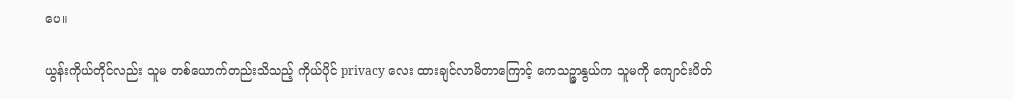ပေ။

ယွန်းကိုယ်တိုင်လည်း သူမ တစ်ယောက်တည်းသိသည့် ကိုယ်ပိုင် privacy လေး ထားချင်လာမိတာကြောင့် ကေသဉ္ဇာနွယ်က သူမကို ကျောင်းပိတ်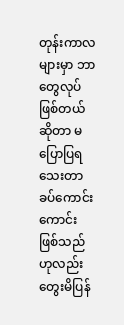တုန်းကာလများမှာ ဘာတွေလုပ်ဖြစ်တယ်ဆိုတာ မပြောပြရသေးတာ ခပ်ကောင်းကောင်းဖြစ်သည်ဟုလည်း တွေးမိပြန်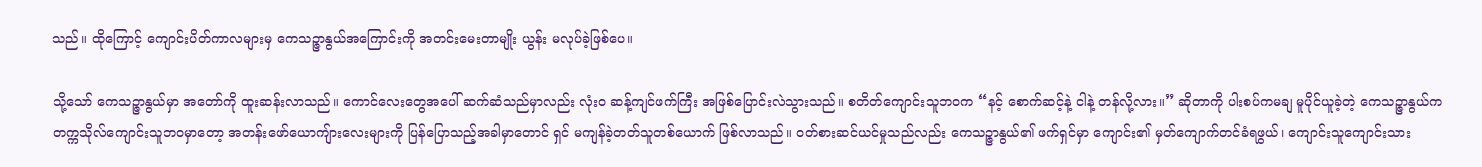သည်။ ထိုကြောင့် ကျောင်းပိတ်ကာလများမှ ကေသဉ္ဇာနွယ်အကြောင်းကို အတင်းမေးတာမျိုး ယွန်း မလုပ်ခဲ့ဖြစ်ပေ။

သို့သော် ကေသဉ္ဇာနွယ်မှာ အတော်ကို ထူးဆန်းလာသည်။ ကောင်လေးတွေအပေါ် ဆက်ဆံသည်မှာလည်း လုံးဝ ဆန့်ကျင်ဖက်ကြီး အဖြစ်ပြောင်းလဲသွားသည်။ စတိတ်ကျောင်းသူဘဝက “နင့် စောက်ဆင့်နဲ့ ငါနဲ့ တန်လို့လား။” ဆိုတာကို ပါးစပ်ကမချ မူပိုင်ယူခဲ့တဲ့ ကေသဉ္ဇာနွယ်က တက္ကသိုလ်ကျောင်းသူဘဝမှာ‌တော့ အတန်းဖော်ယောကျ်ားလေးများကို ပြန်ပြောသည့်အခါမှာတောင် ရှင် မကျန်ခဲ့တတ်သူတစ်ယောက် ဖြစ်လာသည်။ ဝတ်စားဆင်ယင်မှုသည်လည်း ကေသဉ္ဇာနွယ်၏ ဖက်ရှင်မှာ ကျောင်း၏ မှတ်ကျောက်တင်ခံရဖွယ်၊ ကျောင်းသူကျောင်းသား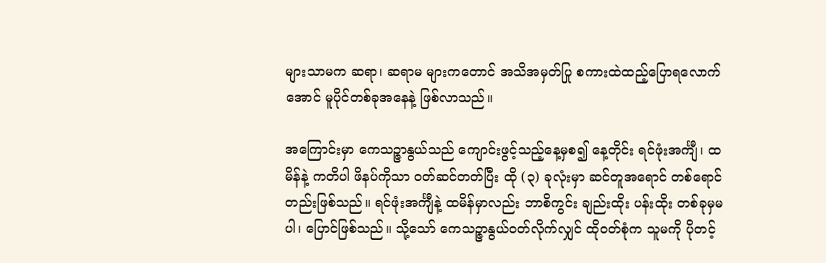များသာမက ဆရာ၊ ဆရာမ များကတောင် အသိအမှတ်ပြု စကားထဲထည့်ပြောရလောက်အောင် မူပိုင်တစ်ခုအနေနဲ့ ဖြစ်လာသည်။

အကြောင်းမှာ ကေသဉ္ဇာနွယ်သည် ကျောင်းဖွင့်သည့်နေ့မှစ၍ နေ့တိုင်း ရင်ဖုံးအင်္ကျီ၊ ထမိန်နဲ့ ကတိပါ ဖိနပ်ကိုသာ ဝတ်ဆင်တတ်ပြီး ထို (၃) ခုလုံးမှာ ဆင်တူအရောင် တစ်ရောင်တည်းဖြစ်သည်။ ရင်ဖုံးအင်္ကျီနဲ့ ထမိန်မှာလည်း ဘာစိကွင်း ချည်းထိုး ပန်းထိုး တစ်ခုမှမပါ၊ ပြောင်ဖြစ်သည်။ သို့သော် ကေသဉ္ဇာနွယ်ဝတ်လိုက်လျှင် ထိုဝတ်စုံက သူမကို ပိုတင့်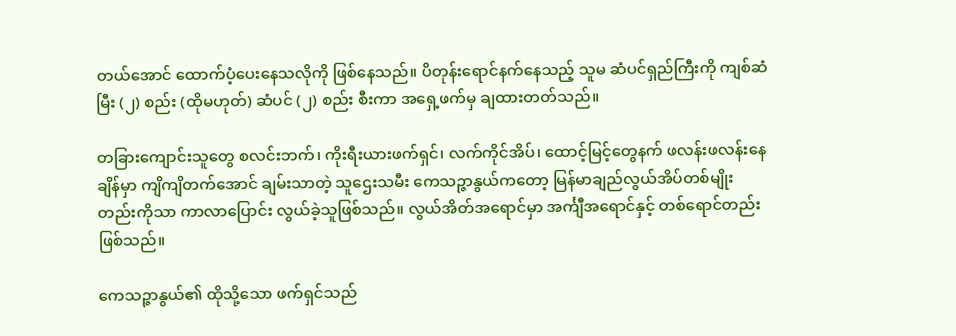တယ်အောင် ထောက်ပံ့ပေးနေသလိုကို ဖြစ်နေသည်။ ပိတုန်းရောင်နက်နေသည့် သူမ ဆံပင်ရှည်ကြီးကို ကျစ်ဆံမြီး (၂) စည်း (ထိုမဟုတ်) ဆံပင် (၂) စည်း စီးကာ အရှေ့ဖက်မှ ချထားတတ်သည်။

တခြားကျောင်းသူတွေ စလင်းဘက်၊ ကိုးရီးယားဖက်ရှင်၊ လက်ကိုင်အိပ်၊ ထောင့်မြင့်တွေနက် ဖလန်းဖလန်းနေချိန်မှာ ကျိကျိတက်အောင် ချမ်းသာတဲ့ သူဌေးသမီး ကေသဉ္ဇာနွယ်ကတော့ မြန်မာချည်လွယ်အိပ်တစ်မျိုးတည်းကိုသာ ကာလာပြောင်း လွယ်ခဲ့သူဖြစ်သည်။ လွယ်အိတ်အရောင်မှာ အင်္ကျီအရောင်နှင့် တစ်ရောင်တည်းဖြစ်သည်။

ကေသဉ္ဇာနွယ်၏ ထိုသို့သော ဖက်ရှင်သည်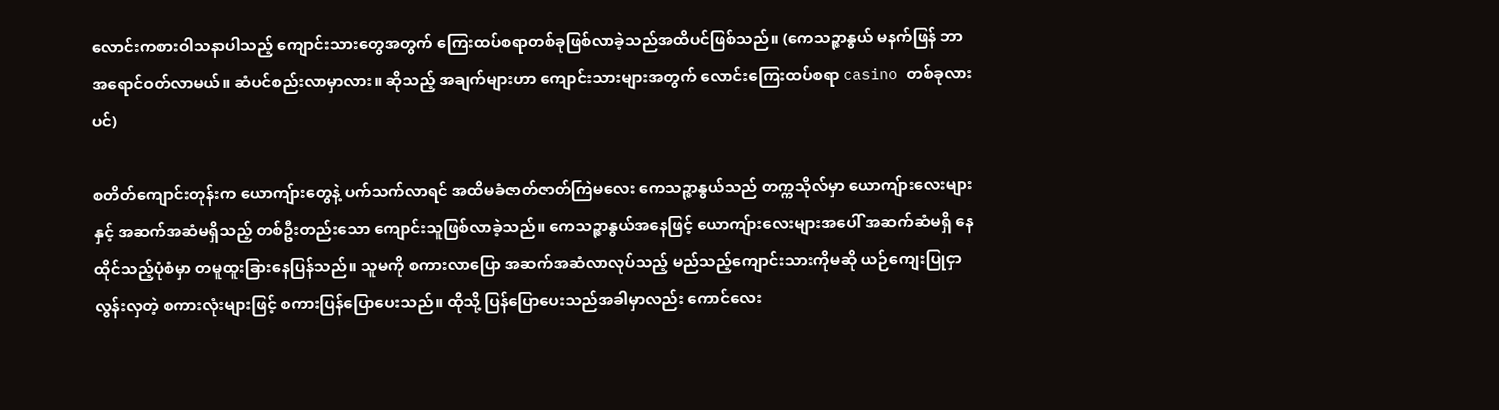လောင်းကစားဝါသနာပါသည့် ကျောင်းသားတွေအတွက် ကြေးထပ်စရာတစ်ခုဖြစ်လာခဲ့သည်အထိပင်ဖြစ်သည်။ (ကေသဉ္ဇာနွယ် မနက်ဖြန် ဘာအရောင်ဝတ်လာမယ်။ ဆံပင်စည်းလာမှာလား။ ဆိုသည့် အချက်များဟာ ကျောင်းသားများအတွက် လောင်းကြေးထပ်စရာ casino တစ်ခုလားပင်)

စတိတ်ကျောင်းတုန်းက ယောကျ်ားတွေနဲ့ ပက်သက်လာရင် အထိမခံဇာတ်ဇာတ်ကြဲမလေး ကေသဉ္ဇာနွယ်သည် တက္ကသိုလ်မှာ ‌ယောကျ်ားလေးများနှင့် အဆက်အဆံမရှိသည့် တစ်ဦးတည်းသော ကျောင်းသူဖြစ်လာခဲ့သည်။ ကေသဉ္ဇာနွယ်အနေဖြင့် ယောကျ်ားလေးများအပေါ် အဆက်ဆံမရှိ နေထိုင်သည့်ပုံစံမှာ တမူထူးခြားနေပြန်သည်။ သူမကို စကားလာပြော အဆက်အဆံလာလုပ်သည့် မည်သည့်ကျောင်းသားကိုမဆို ယဉ်ကျေးပြုငှာလွန်းလှတဲ့ စကားလုံးများဖြင့် စကားပြန်ပြောပေးသည်။ ထိုသို့ ပြန်ပြောပေးသည်အခါမှာလည်း ကောင်လေး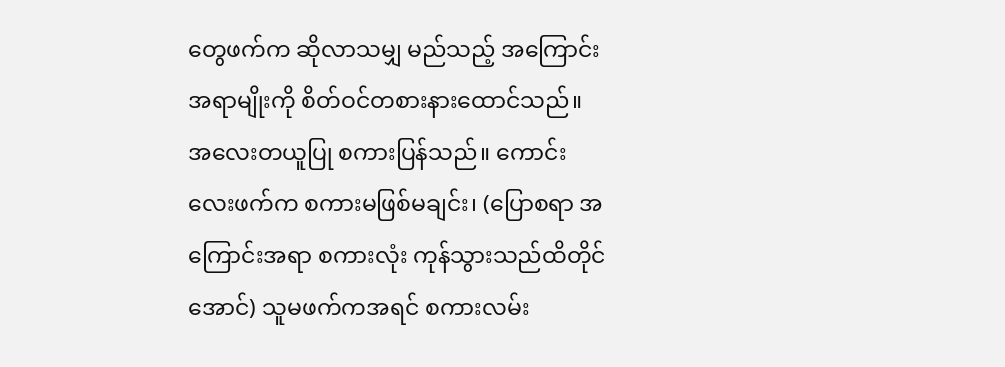တွေဖက်က ဆိုလာသမျှ မည်သည့် အကြောင်းအရာမျိုးကို စိတ်ဝင်တစားနားထောင်သည်။ အလေးတယူပြု စကားပြန်သည်။ ကောင်းလေးဖက်က စကားမဖြစ်မချင်း၊ (ပြောစရာ အကြောင်းအရာ စကားလုံး ကုန်သွားသည်ထိတိုင်အောင်) သူမဖက်ကအရင် စကားလမ်း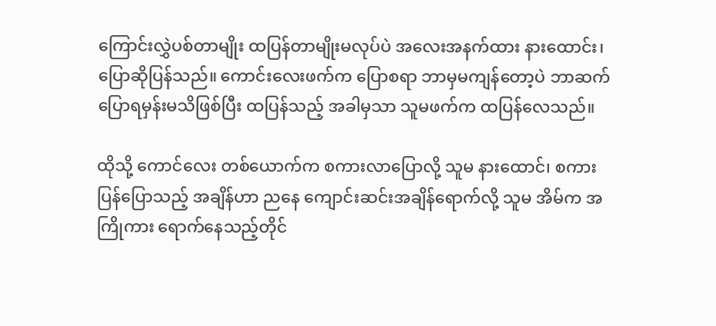ကြောင်းလွှဲပစ်တာမျိုး ထပြန်တာမျိုးမလုပ်ပဲ အလေးအနက်ထား နားထောင်း၊ ပြောဆိုပြန်သည်။ ကောင်းလေးဖက်က ပြောစရာ ဘာမှမကျန်တော့ပဲ ဘာဆက်ပြောရမှန်းမသိဖြစ်ပြီး ထပြန်သည့် အခါမှသာ သူမဖက်က ထပြန်လေသည်။

ထိုသို့ ကောင်လေး တစ်ယောက်က စကားလာပြောလို့ သူမ နားထောင်၊ စကားပြန်ပြောသည့် အချိန်ဟာ ညနေ ကျောင်းဆင်းအချိန်ရောက်လို့ သူမ အိမ်က အကြိုကား ရောက်နေသည့်တိုင်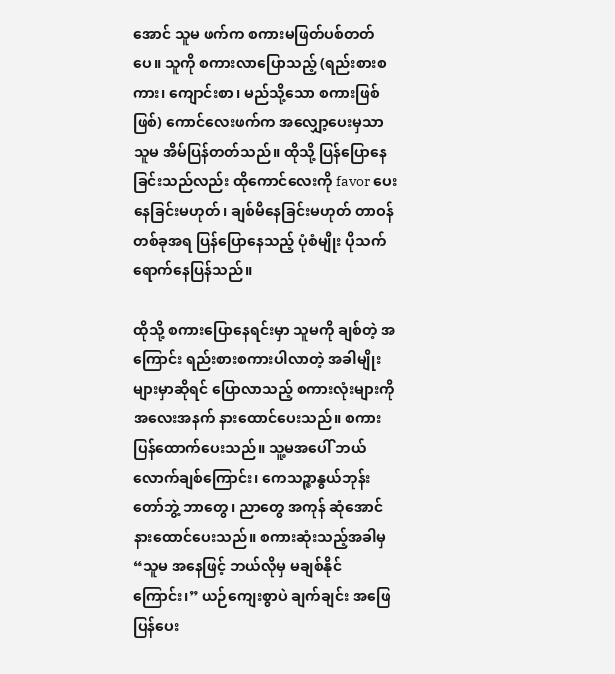အောင် သူမ ဖက်က စကားမဖြတ်ပစ်တတ်ပေ။ သူကို စကားလာပြောသည့် (ရည်းစားစကား၊ ကျောင်းစာ၊ မည်သို့သော စကားဖြစ်ဖြစ်) ကောင်လေးဖက်က အလျှော့ပေးမှသာ သူမ အိမ်ပြန်တတ်သည်။ ထိုသို့ ပြန်ပြောနေခြင်းသည်လည်း ထိုကောင်လေးကို favor ပေးနေခြင်းမဟုတ်၊ ချစ်မိနေခြင်းမဟုတ် တာဝန်တစ်ခုအရ ပြန်ပြောနေသည့် ပုံစံမျိုး ပိုသက်ရောက်နေပြန်သည်။

ထိုသို့ စကားပြောနေရင်းမှာ သူမကို ချစ်တဲ့ အကြောင်း ရည်းစားစကားပါလာတဲ့ အခါမျိုးများမှာဆိုရင် ပြောလာသည့် စကားလုံးများကို အလေးအနက် နားထောင်ပေးသည်။ စကား ပြန်ထောက်ပေးသည်။ သူ့မအပေါ် ဘယ်လောက်ချစ်ကြောင်း၊ ကေသဉ္ဇာနွယ်ဘုန်းတော်ဘွဲ့ ဘာတွေ၊ ညာတွေ အကုန် ဆုံအောင်နားထောင်ပေးသည်။ စကားဆုံးသည့်အခါမှ “သူမ အနေဖြင့် ဘယ်လိုမှ မချစ်နိုင်ကြောင်း၊” ယဉ်ကျေးစွာပဲ ချက်ချင်း အဖြေပြန်ပေး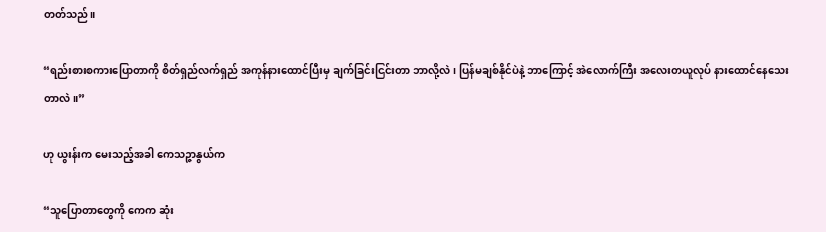တတ်သည်။

“ရည်းစားစကားပြောတာကို စိတ်ရှည်လက်ရှည် အကုန်နားထောင်ပြီးမှ ချက်ခြင်းငြင်းတာ ဘာလို့လဲ၊ ပြန်မချစ်နိုင်ပဲနဲ့ ဘာကြောင့် အဲလောက်ကြီး အလေးတယူလုပ် နားထောင်နေသေးတာလဲ။”

ဟု ယွးန်းက မေးသည့်အခါ ကေသဉ္ဇာနွယ်က

“သူပြောတာတွေကို ကေက ဆုံး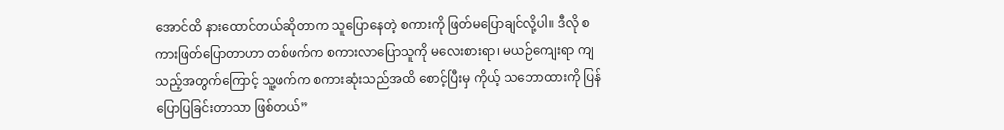အောင်ထိ နားထောင်တယ်ဆိုတာက သူပြောနေတဲ့ စကားကို ဖြတ်မပြောချင်လို့ပါ။ ဒီလို စကားဖြတ်ပြောတာဟာ တစ်ဖက်က စကားလာပြောသူကို မလေးစားရာ၊ မယဉ်ကျေးရာ ကျသည့်အတွက်ကြောင့် သူ့ဖက်က စကားဆုံးသည်အထိ စောင့်ပြီးမှ ကိုယ့် သဘောထားကို ပြန်ပြောပြခြင်းတာသာ ဖြစ်တယ်”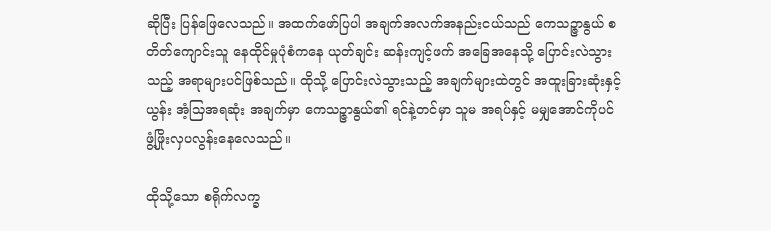ဆိုပြီး ပြန်ဖြေလေသည်။ အထက်‌‌ဖော်ပြပါ အချက်အလက်အနည်းငယ်သည် ကေသဉ္ဇာနွယ် စတိတ်ကျောင်းသူ နေထိုင်မှုပုံစံကနေ ယုတ်ချင်း ဆန်းကျင့်ဖက် အခြေအနေသို့ ပြောင်းလဲသွားသည့် အရာများပင်ဖြစ်သည်။ ထိုသို့ ပြောင်းလဲသွားသည့် အချက်များထဲတွင် အထူးခြားဆုံးနှင့် ယွန်း အံ့သြအရဆုံး အချက်မှာ ကေသဉ္ဇာနွယ်၏ ရင်နဲ့တင်မှာ သူမ အရပ်နှင့် မမျှအောင်ကိုပင် ဖွံ့ဖြိုးလှပလွန်းနေလေသည်။

ထိုသို့သော စရိုက်လက္ခ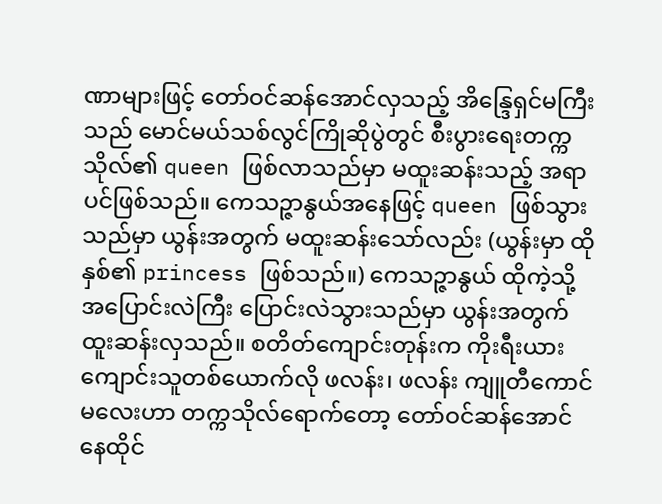ဏာများဖြင့် တော်ဝင်ဆန်အောင်လှသည့် အိန္ဒြေရှင်မကြီးသည် မောင်မယ်သစ်လွင်ကြိုဆိုပွဲတွင် စီးပွားရေးတက္ကသိုလ်၏ queen ဖြစ်လာသည်မှာ မထူးဆန်းသည့် အရာပင်ဖြစ်သည်။ ကေသဉ္ဇာနွယ်အနေဖြင့် queen ဖြစ်သွားသည်မှာ ယွန်းအတွက် မထူးဆန်းသော်လည်း (ယွန်းမှာ ထိုနှစ်၏ princess ဖြစ်သည်။) ကေသဉ္ဇာနွယ် ထိုကဲ့သို့ အပြောင်းလဲကြီး ပြောင်းလဲသွားသည်မှာ ယွန်းအတွက် ထူးဆန်းလှသည်။ စတိတ်ကျောင်းတုန်းက ကိုးရီးယားကျောင်းသူ‌တစ်ယောက်လို ဖလန်း၊ ဖလန်း ကျူတီကောင်မလေးဟာ တက္ကသိုလ်ရောက်တော့ တော်ဝင်ဆန်အောင် နေထိုင်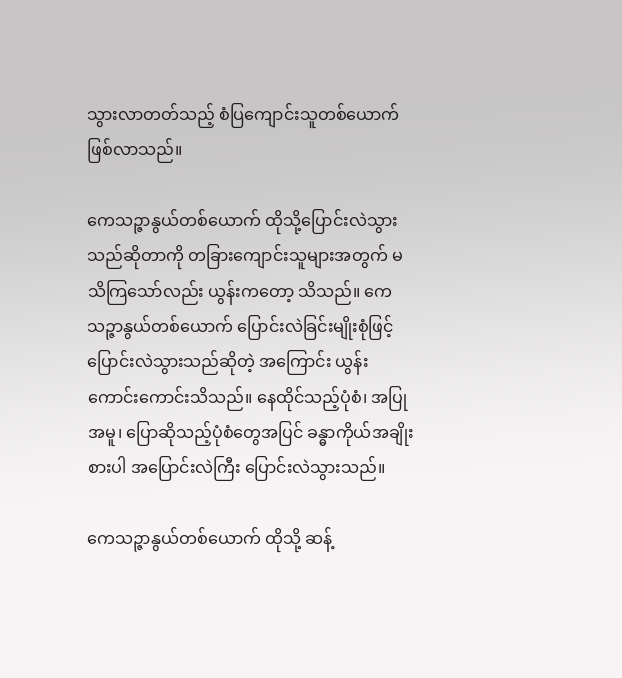သွားလာတတ်သည့် စံပြကျောင်းသူတစ်ယောက်ဖြစ်လာသည်။

ကေသဉ္ဇာနွယ်တစ်ယောက် ထိုသို့ပြောင်းလဲသွားသည်ဆိုတာကို တခြားကျောင်းသူများအတွက် မသိကြသော်လည်း ယွန်းကတော့ သိသည်။ ကေသဉ္ဇာနွယ်တစ်ယောက် ပြောင်းလဲခြင်းမျိုးစုံဖြင့် ပြောင်းလဲသွားသည်ဆိုတဲ့ အကြောင်း ယွန်းကောင်းကောင်းသိသည်။ နေထိုင်သည့်ပုံစံ၊ အပြုအမူ၊ ပြောဆိုသည့်ပုံစံတွေအပြင် ခန္ဓာကိုယ်အချိုးစားပါ အပြောင်းလဲကြီး ပြောင်းလဲသွားသည်။

ကေသဉ္ဇာနွယ်တစ်ယောက် ထိုသို့ ဆန့်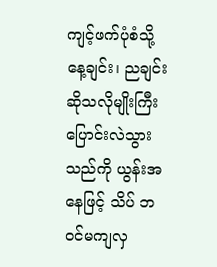ကျင့်ဖက်ပုံစံသို့ နေ့ချင်း၊ ညချင်းဆိုသလိုမျိုးကြီး ပြောင်းလဲသွားသည်ကို ယွန်းအနေဖြင့် သိပ် ဘဝင်မကျလှ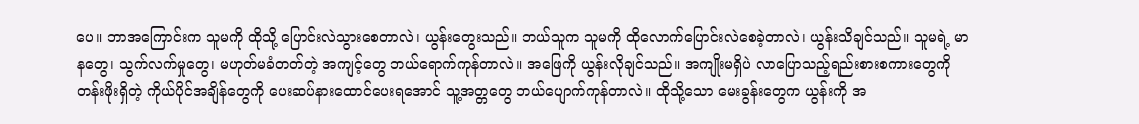ပေ။ ဘာအကြောင်းက သူမကို ထိုသို့ ပြောင်းလဲသွားစေတာလဲ၊ ယွန်းတွေးသည်။ ဘယ်သူက သူမကို ထိုလောက်ပြောင်းလဲစေခဲ့တာလဲ၊ ယွန်းသိချင်သည်။ သူမရဲ့ မာနတွေ၊ သွက်လက်မှုတွေ၊ မဟုတ်မခံတတ်တဲ့ အကျင့်တွေ ဘယ်ရောက်ကုန်တာလဲ။ အဖြေကို ယွန်းလိုချင်သည်။ အကျိုးမရှိပဲ လာပြောသည့်ရည်းစားစကားတွေကို တန်းဖိုးရှိတဲ့ ကိုယ်ပိုင်အချိန်တွေကို ပေးဆပ်နား‌ထောင်ပေးရအောင် သူ့အတ္တတွေ ဘယ်ပျောက်ကုန်တာလဲ။ ထိုသို့သော မေးခွန်းတွေက ယွန်းကို အ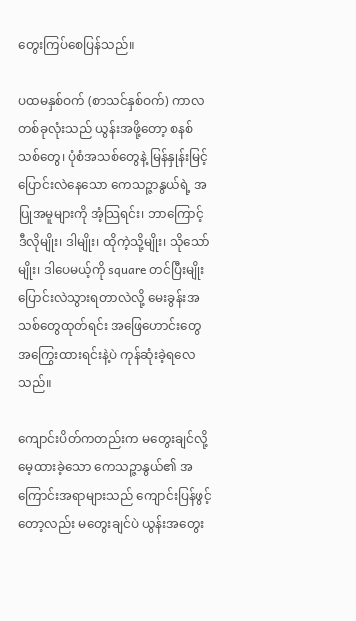တွေးကြပ်စေပြန်သည်။

ပထမနှစ်ဝက် (စာသင်နှစ်ဝက်) ကာလတစ်ခုလုံးသည် ယွန်းအဖို့တော့ စနစ်သစ်တွေ၊ ပုံစံအသစ်တွေနဲ့ မြန်နှုန်းမြင့်ပြောင်းလဲနေသော ကေသဉ္ဇာနွယ်ရဲ့ အပြုအမူများကို အံ့သြရင်း၊ ဘာကြောင့် ဒီလိုမျိုး၊ ဒါမျိုး၊ ထိုကဲ့သို့မျိုး၊ သိုသော်မျိုး၊ ဒါပေမယ့်ကို square တင်ပြီးမျိုး ပြောင်းလဲသွားရတာလဲလို့ မေးခွန်းအသစ်တွေထုတ်ရင်း အဖြေဟောင်းတွေ အကြွေးထားရင်းနဲ့ပဲ ကုန်ဆုံးခဲ့ရလေသည်။

ကျောင်းပိတ်ကတည်းက မတွေးချင်လို့ မေ့ထားခဲ့သော ကေသဉ္ဇာနွယ်၏ အကြောင်းအရာများသည် ကျောင်းပြန်ဖွင့်တော့လည်း မတွေးချင်ပဲ ယွန်းအတွေး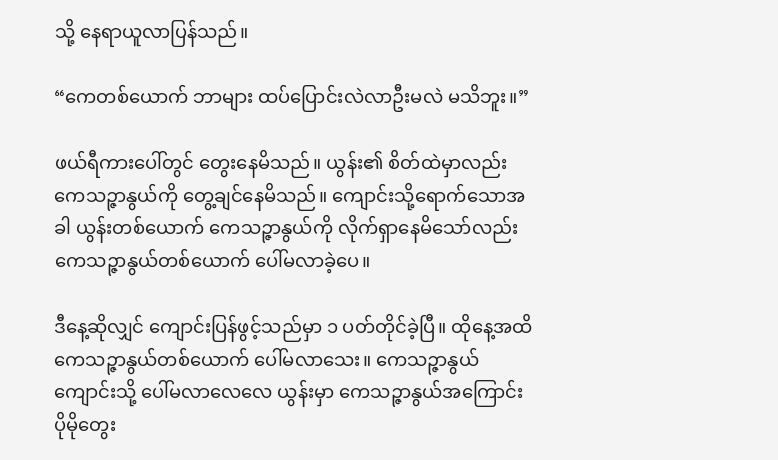သို့ နေရာယူလာပြန်သည်။

“ကေတစ်ယောက် ဘာများ ထပ်ပြောင်းလဲလာဦးမလဲ မသိဘူး။”

ဖယ်ရီကားပေါ်တွင် တွေးနေမိသည်။ ယွန်း၏ စိတ်ထဲမှာလည်း ကေသဉ္ဇာနွယ်ကို တွေ့ချင်နေမိသည်။ ကျောင်းသို့ရောက်သောအခါ ယွန်းတစ်ယောက် ကေသဉ္ဇာနွယ်ကို လိုက်ရှာနေမိသော်လည်း ကေသဉ္ဇာနွယ်တစ်ယောက် ပေါ်မလာခဲ့ပေ။

ဒီနေ့ဆိုလျှင် ကျောင်းပြန်ဖွင့်သည်မှာ ၁ ပတ်တိုင်ခဲ့ပြီ။ ထိုနေ့အထိ ကေသဉ္ဇာနွယ်တစ်ယောက် ပေါ်မလာသေး။ ကေသဉ္ဇာနွယ် ကျောင်းသို့ ပေါ်မလာလေလေ ယွန်းမှာ ကေသဉ္ဇာနွယ်အကြောင်း ပိုမိုတွေး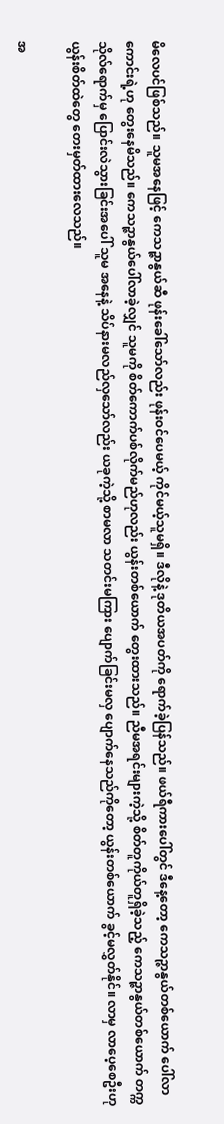မိလေပင်ဖြစ်သည်။ သူမအနေဖြင့် ကေသဉ္ဇာနွယ်ဆီ ဖုန်းခေါ်သော်လည်း ဖုန်းဝင်ပေမယ့် ကိုင်မယ့်သူမရှိ။ ဒီလိုနဲ့ ဒုတိယအပတ်ကို ရောက်ခဲ့ပြန်သည်။ ဖယ်ရီကားပေါ်တွင် ဒီနေ့တော့ ကေသဉ္ဇာနွယ်တစ်ယောက် ပေါ်လာကောင်းရဲ့ဟု တွေးနေမိသည်။ ကေသဉ္ဇာနွယ်ပေါ်လာခဲ့လျှင် သူမကို စိတ်ကောက်ပစ်လိုက်မည်ဟုလည်း ယွန်းတစ်ယောက် တွေးထားသည်။ ညီမအရင်းများကဲ့သို့ စိတ်တူကိုယ်တူရှိခဲ့သည့် ကေသဉ္ဇာနွယ်တစ်ယောက် တက္ကသိုလ်ရောက်မှ ပြောင်းလဲသွားခြင်းအပေါ် သူမ အနေနဲ့ သိပ်နားမလည်လှသော်လည်း ယခုကဲ့သို့ စာမလာ သတင်းမကြား ပျောက်ခြင်းမလှ ပျောက်နေသည်ကိုတော့ ယွန်းတစ်ယောက် ခွင့်မလွှတ်နိုင်။ လာမှ လာပေ့စေဦးဟု ယွန်းစိတ်ထဲတွေ တေးမှတ်ထားလေသည်။

အ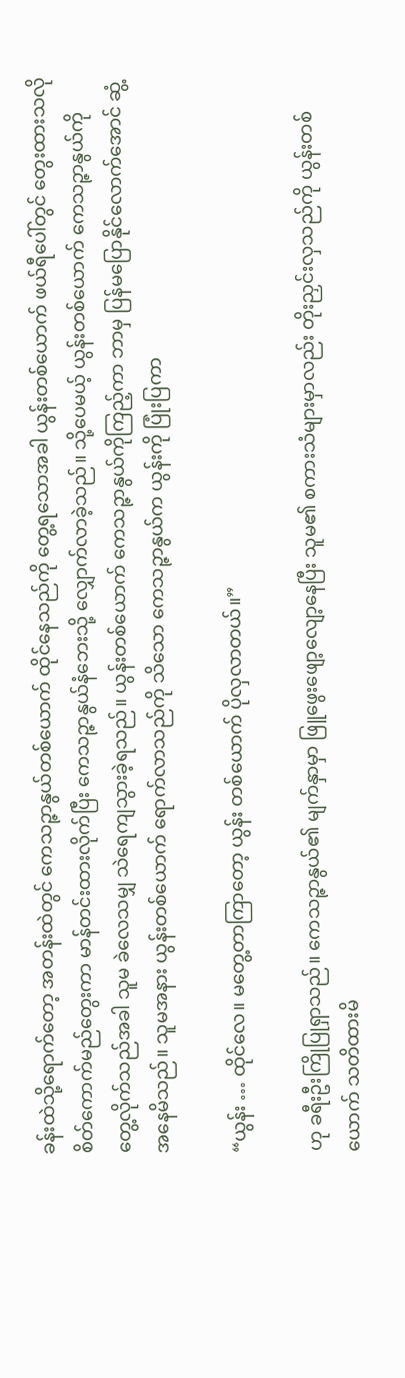ခန်းထဲသို့ရောက်တော့ အတန်းထဲတွင် ကေသဉ္ဇာနွယ်တစ်ယောက် ထိုင်နေသည်ကို တွေ့ရသောအခါ ယွန်းတစ်ယောက် ဖယ်ရီပေါ်တွင် တွေးထားသလို စိတ်ကောက်မည်တွေးကာ မာန်တင်းထားလိုက်ပြီး ကေသဉ္ဇာနွယ်နံဘေးသို့ လျှောက်လာခဲ့သည်။ သို့ပေမယ့် ယွန်းတစ်ယောက် ကေသဉ္ဇာနွယ်ကို တွေ့လိုက်သည်အခါ သူမ ခဲလေသမျှ သဲရေကျသွားခဲ့ရသည်။ ယွန်းတစ်ယောက် ကေသဉ္ဇာနွယ်ကိုကြည့်ကာ ဘာမှ ပြန်မပြောနိုင်လောက်အောင် ဆွံ့အနေမိသည်။ သူမအနား ယွန်းတစ်ယောက် ရောက်လာသည်ကို သိသော ကေသဉ္ဇာနွယ်က ယွန်းကို ပြုံးပြကာ

“ယွန်း … ထိုင်လေ။ မတွေ့တာကြာတော့ ယွန်း တစ်ယောက် ပိုလှလာတယ်။”

ဟု ခရီးဦးကြိုပြုရှာသည်။ ကေသဉ္ဇာနွယ်၏ မျက်နှာမှာ ဖြူဖွေးဖျော့လျော့နေပြီး သူမ၏ စကားသံများမှာလည်း တိုးညှင်းလှသည်ကို ယွန်းတစ်ယောက် သတိထားမိ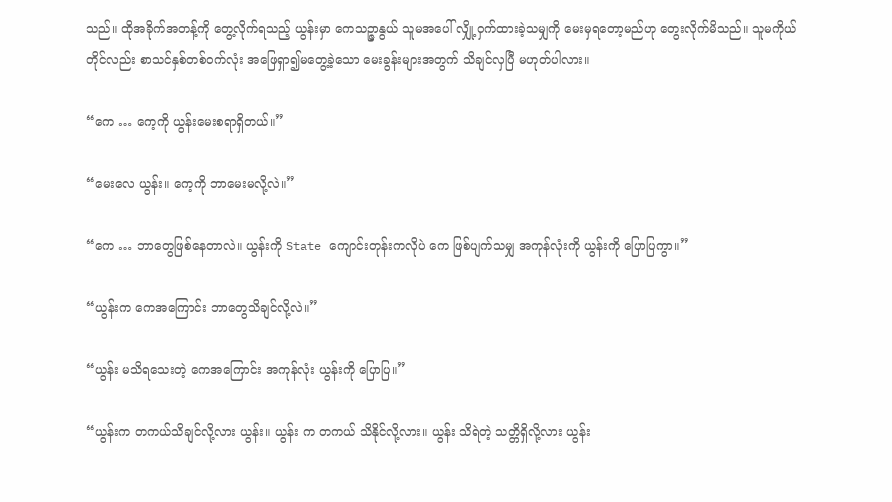သည်။ ထိုအခိုက်အတန့်ကို တွေ့လိုက်ရသည့် ယွန်းမှာ ကေသဉ္ဇာနွယ် သူမအပေါ် လျှို့ဝှက်ထားခဲ့သမျှကို မေးမှရတော့မည်ဟု တွေးလိုက်မိသည်။ သူမကိုယ်တိုင်လည်း စာသင်နှစ်တစ်ဝက်လုံး အဖြေရှာ၍မတွေ့ခဲ့သော မေးခွန်းများအတွက် သိချင်လှပြီ မဟုတ်ပါလား။

“ကေ … ကေ့ကို ယွန်းမေးစရာရှိတယ်။”

“မေးလေ ယွန်း။ ကေ့ကို ဘာမေးမလို့လဲ။”

“ကေ … ဘာတွေဖြစ်နေတာလဲ။ ယွန်းကို State ကျောင်းတုန်းကလိုပဲ ကေ ဖြစ်ပျက်သမျှ အကုန်လုံးကို ယွန်းကို ပြောပြကွာ။”

“ယွန်းက ကေအကြောင်း ဘာတွေသိချင်လို့လဲ။”

“ယွန်း မသိရသေးတဲ့ ကေအကြောင်း အကုန်လုံး ယွန်းကို ပြောပြ။”

“ယွန်းက တကယ်သိချင်လို့လား ယွန်း။ ယွန်း က တကယ် သိနိုင်လို့လား။ ယွန်း သိရဲတဲ့ သတ္တိရှိလို့လား ယွန်း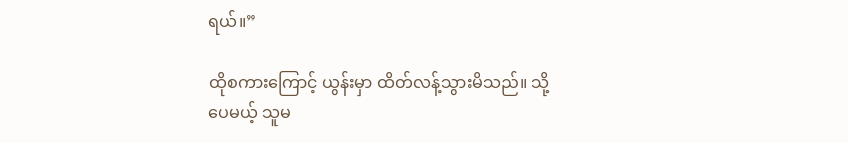ရယ်။”

ထိုစကားကြောင့် ယွန်းမှာ ထိတ်လန့်သွားမိသည်။ သို့ပေမယ့် သူမ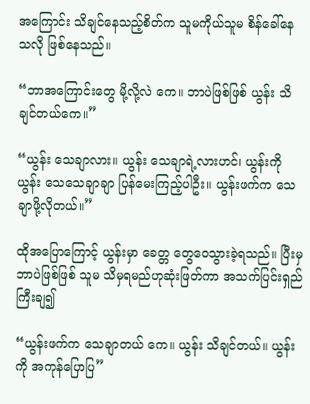အကြောင်း သိချင်နေသည့်စိတ်က သူမကိုယ်သူမ စိန်ခေါ်နေသလို ဖြစ်နေသည်။

“ဘာအကြောင်းတွေ မို့လို့လဲ ကေ။ ဘာပဲဖြစ်ဖြစ် ယွန်း သိချင်တယ်ကေ။”

“ယွန်း သေချာလား။ ယွန်း သေချာရဲ့လားဟင်၊ ယွန်းကို ယွန်း သေသေချာချာ ပြန်မေးကြည့်ပါဦး။ ယွန်းဖက်က သေချာဖို့လိုတယ်။”

ထိုအပြောကြောင့် ယွန်းမှာ ခေတ္တ တွေဝေသွားခဲ့ရသည်။ ပြီးမှ ဘာပဲဖြစ်ဖြစ် သူမ သိမှရမည်ဟုဆုံးဖြတ်ကာ အသက်ပြင်းရှည်ကြီးချ၍

“ယွန်းဖက်က သေချာတယ် ကေ။ ယွန်း သိချင်တယ်။ ယွန်းကို အကုန်ပြောပြ”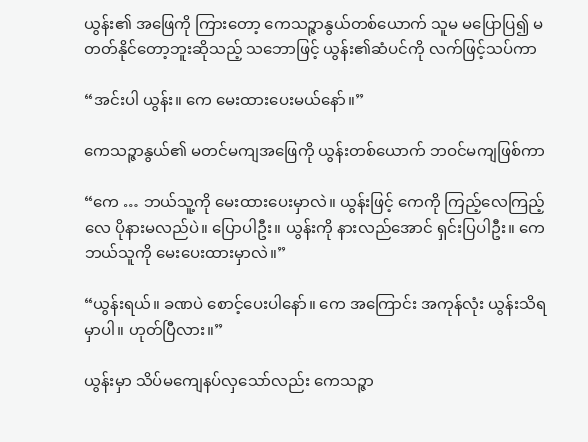ယွန်း၏ အဖြေကို ကြားတော့ ကေသဉ္ဇာနွယ်တစ်ယောက် သူမ မပြောပြ၍ မတတ်နိုင်တော့ဘူးဆိုသည့် သဘောဖြင့် ယွန်း၏ဆံပင်ကို လက်ဖြင့်သပ်ကာ

“အင်းပါ ယွန်း။ ကေ မေးထားပေးမယ်နော်။”

ကေသဉ္ဇာနွယ်၏ မတင်မကျအဖြေကို ယွန်းတစ်ယောက် ဘဝင်မကျဖြစ်ကာ

“ကေ … ဘယ်သူ့ကို မေးထားပေးမှာလဲ။ ယွန်းဖြင့် ကေကို ကြည့်လေကြည့်လေ ပိုနားမလည်ပဲ။ ပြောပါဦး။ ယွန်းကို နားလည်အောင် ရှင်းပြပါဦး။ ကေ ဘယ်သူကို မေးပေးထားမှာလဲ။”

“ယွန်းရယ်။ ခဏပဲ စောင့်ပေးပါနော်။ ကေ အကြောင်း အကုန်လုံး ယွန်းသိရမှာပါ။ ဟုတ်ပြီလား။”

ယွန်းမှာ သိပ်မကျေနပ်လှသော်လည်း ကေသဉ္ဇာ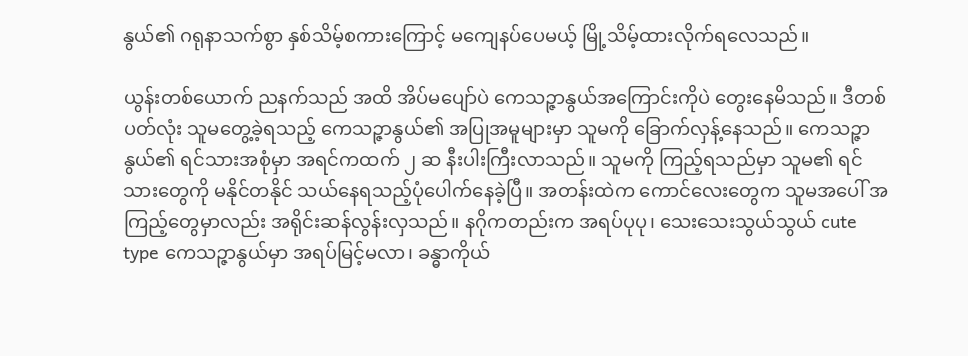နွယ်၏ ဂရုနာသက်စွာ နှစ်သိမ့်စကားကြောင့် မကျေနပ်ပေမယ့် မြို့သိမ့်ထားလိုက်ရလေသည်။

ယွန်းတစ်ယောက် ညနက်သည် အထိ အိပ်မပျော်ပဲ ကေသဉ္ဇာနွယ်အကြောင်းကိုပဲ တွေးနေမိသည်။ ဒီတစ်ပတ်လုံး သူမတွေ့ခဲ့ရသည့် ကေသဉ္ဇာနွယ်၏ အပြုအမူများမှာ သူမကို ခြောက်လှန့်နေသည်။ ကေသဉ္ဇာနွယ်၏ ရင်သားအစုံမှာ အရင်ကထက် ၂ ဆ နီးပါးကြီးလာသည်။ သူမကို ကြည့်ရသည်မှာ သူမ၏ ရင်သားတွေကို မနိုင်တနိုင် သယ်နေရသည့်ပုံပေါက်နေခဲ့ပြီ။ အတန်းထဲက ကောင်လေးတွေက သူမအပေါ် အကြည့်တွေမှာလည်း အရိုင်းဆန်လွန်းလှသည်။ နဂိုကတည်းက အရပ်ပုပု၊ သေးသေးသွယ်သွယ် cute type ကေသဉ္ဇာနွယ်မှာ အရပ်မြင့်မလာ၊ ခန္ဓာကိုယ်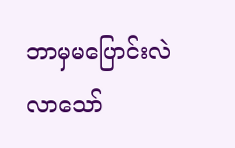ဘာမှမပြောင်းလဲလာသော်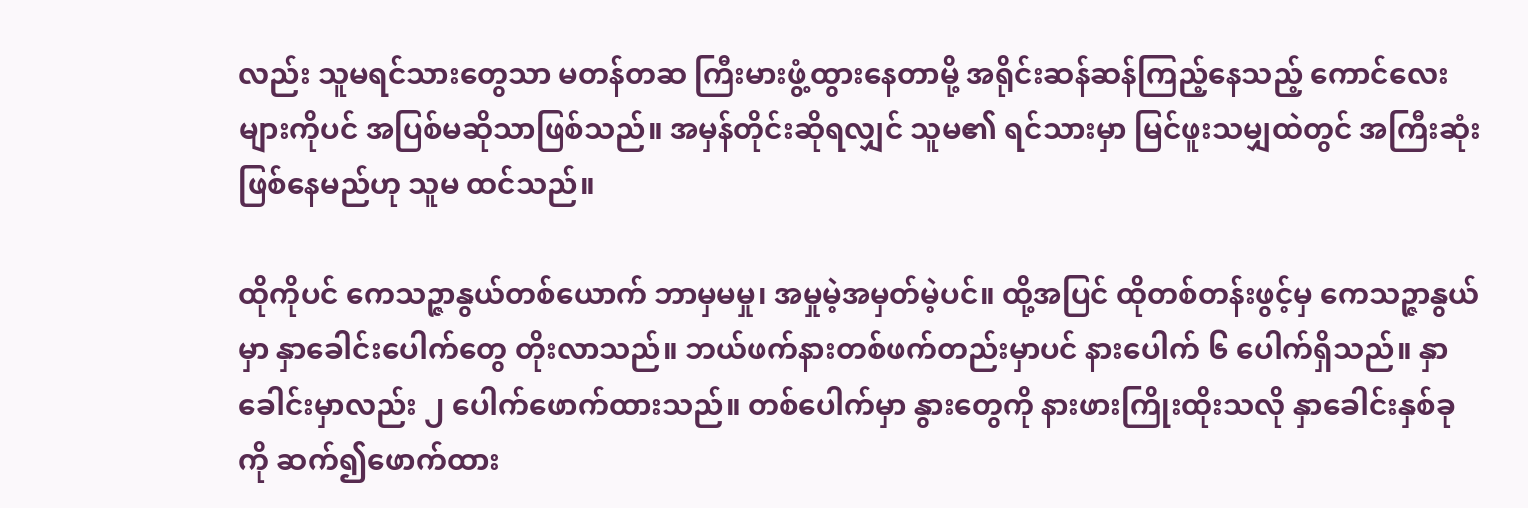လည်း သူမရင်သားတွေသာ မတန်တဆ ကြီးမားဖွံ့ထွားနေတာမို့ အရိုင်းဆန်ဆန်ကြည့်နေသည့် ကောင်လေးများကိုပင် အပြစ်မဆိုသာဖြစ်သည်။ အမှန်တိုင်းဆိုရလျှင် သူမ၏ ရင်သားမှာ မြင်ဖူးသမျှထဲတွင် အကြီးဆုံးဖြစ်နေမည်ဟု သူမ ထင်သည်။

ထိုကိုပင် ကေသဉ္ဇာနွယ်တစ်ယောက် ဘာမှမမှု၊ အမှုမဲ့အမှတ်မဲ့ပင်။ ထို့အပြင် ထိုတစ်တန်းဖွင့်မှ ကေသဉ္ဇာနွယ်မှာ နှာခေါင်းပေါက်တွေ တိုးလာသည်။ ဘယ်ဖက်နားတစ်ဖက်တည်းမှာပင် နားပေါက် ၆ ပေါက်ရှိသည်။ နှာခေါင်းမှာလည်း ၂ ‌ပေါက်ဖောက်ထားသည်။ တစ်ပေါက်မှာ နွားတွေကို နားဖားကြိုးထိုးသလို နှာခေါင်းနှစ်ခုကို ဆက်၍ဖောက်ထား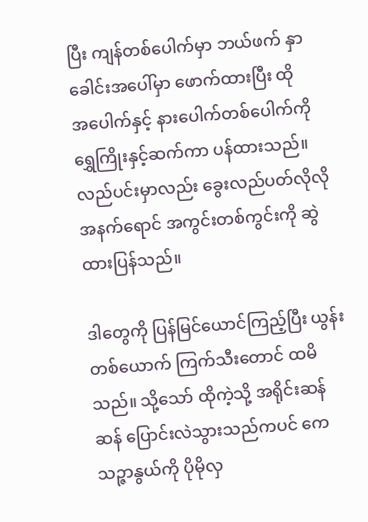ပြီး ကျန်တစ်ပေါက်မှာ ဘယ်ဖက် နှာခေါင်းအပေါ်မှာ ဖောက်ထားပြီး ထိုအ‌ပေါက်နှင့် နားပေါက်တစ်ပေါက်ကို ရွှေကြိုးနှင့်ဆက်ကာ ပန်ထားသည်။ လည်ပင်းမှာလည်း ခွေးလည်ပတ်လိုလို အနက်ရောင် အကွင်းတစ်ကွင်းကို ဆွဲထားပြန်သည်။

ဒါတွေကို ပြန်မြင်ယောင်ကြည့်ပြီး ယွန်းတစ်ယောက် ကြက်သီးတောင် ထမိသည်။ သို့သော် ထိုကဲ့သို့ အရိုင်းဆန်ဆန် ပြောင်းလဲသွားသည်ကပင် ကေသဉ္ဇာနွယ်ကို ပိုမိုလှ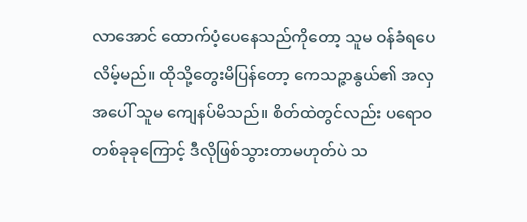လာအောင် ထောက်ပံ့ပေနေသည်ကိုတော့ သူမ ဝန်ခံရပေလိမ့်မည်။ ထိုသို့တွေးမိပြန်တော့ ကေသဉ္ဇာနွယ်၏ အလှအပေါ် သူမ ကျေနပ်မိသည်။ စိတ်ထဲတွင်လည်း ပရောဝ တစ်ခုခုကြောင့် ဒီလိုဖြစ်သွားတာမဟုတ်ပဲ သ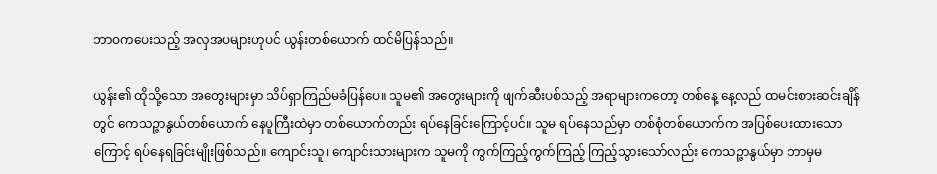ဘာဝကပေးသည့် အလှအပများဟုပင် ယွန်းတစ်ယောက် ထင်မိပြန်သည်။

ယွန်း၏ ထိုသို့သော အတွေးများမှာ သိပ်ရှာကြည်မခံပြန်ပေ။ သူမ၏ အတွေးများကို ဖျက်ဆီးပစ်သည့် အရာများကတော့ တစ်နေ့ နေ့လည် ထမင်းစားဆင်းချိန်တွင် ကေသဉ္ဇာနွယ်တစ်ယောက် နေပူကြီးထဲမှာ တစ်ယောက်တည်း ရပ်နေခြင်းကြောင့်ပင်။ သူမ ရပ်နေသည်မှာ တစ်စုံတစ်ယောက်က အပြစ်ပေးထားသောကြောင့် ရပ်နေရခြင်းမျိုးဖြစ်သည်။ ကျောင်းသူ၊ ကျောင်းသားများက သူမကို ကွက်ကြည့်ကွက်ကြည့် ကြည့်သွားသော်လည်း ကေသဉ္ဇာနွယ်မှာ ဘာမှမ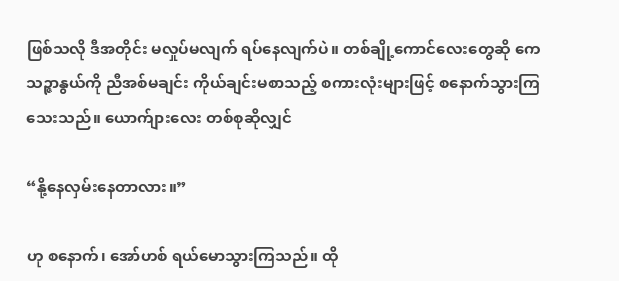ဖြစ်သလို ဒီအတိုင်း မလှုပ်မလျက် ရပ်နေလျက်ပဲ။ တစ်ချို့ကောင်လေးတွေဆို ကေသဉ္ဇာနွယ်ကို ညီအစ်မချင်း ကိုယ်ချင်းမစာသည့် စကားလုံးများဖြင့် စနောက်သွားကြသေးသည်။ ယောက်ျားလေး တစ်စုဆိုလျှင်

“နို့နေလှမ်းနေတာလား။”

ဟု စနောက်၊ အော်ဟစ် ရယ်မောသွားကြသည်။ ထို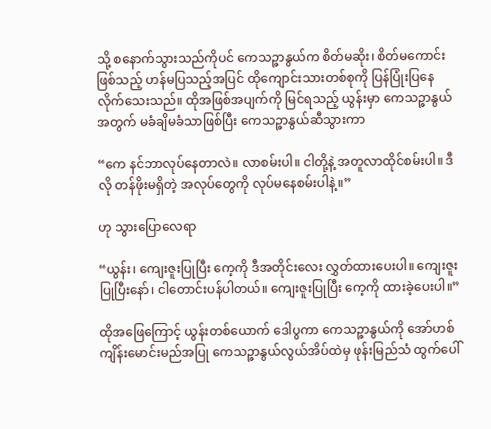သို့ စနောက်သွားသည်ကိုပင် ကေသဉ္ဇာနွယ်က စိတ်မဆိုး၊ စိတ်မကောင်းဖြစ်သည့် ဟန်မပြသည့်အပြင် ထိုကျောင်းသားတစ်စုကို ပြန်ပြုံးပြနေလိုက်သေးသည်။ ထိုအဖြစ်အပျက်ကို မြင်ရသည့် ယွန်းမှာ ကေသဉ္ဇာနွယ်အတွက် မခံချိမခံသာဖြစ်ပြီး ကေသဉ္ဇာနွယ်ဆီသွားကာ

“ကေ နင်ဘာလုပ်နေတာလဲ။ လာစမ်းပါ။ ငါတို့နဲ့ အတူလာထိုင်စမ်းပါ။ ဒီလို တန်ဖိုးမရှိတဲ့ အလုပ်တွေကို လုပ်မနေစမ်းပါနဲ့။”

ဟု သွားပြောလေရာ

“ယွန်း၊ ကျေးဇူးပြုပြီး ကေ့ကို ဒီအတိုင်းလေး လွှတ်ထားပေးပါ။ ကျေးဇူးပြုပြီးနော်၊ ငါတောင်းပန်ပါတယ်။ ကျေးဇူးပြုပြီး ကေ့ကို ထားခဲ့ပေးပါ။”

ထိုအဖြေကြောင့် ယွန်းတစ်ယောက် ‌ဒေါပွကာ ကေသဉ္ဇာနွယ်ကို အော်ဟစ်ကျိန်းမောင်းမည်အပြု ကေသဉ္ဇာနွယ်လွယ်အိပ်ထဲမှ ဖုန်းမြည်သံ ထွက်ပေါ်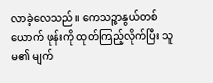လာခဲ့လေသည်။ ကေသဉ္ဇာနွယ်တစ်ယောက် ဖုန်းကို ထုတ်ကြည့်လိုက်ပြီး သူမ၏ မျက်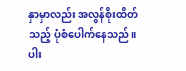နှာမှာလည်း အလွန်စိုးထိတ်သည့် ပုံစံ‌ပေါက်နေသည်။ ပါး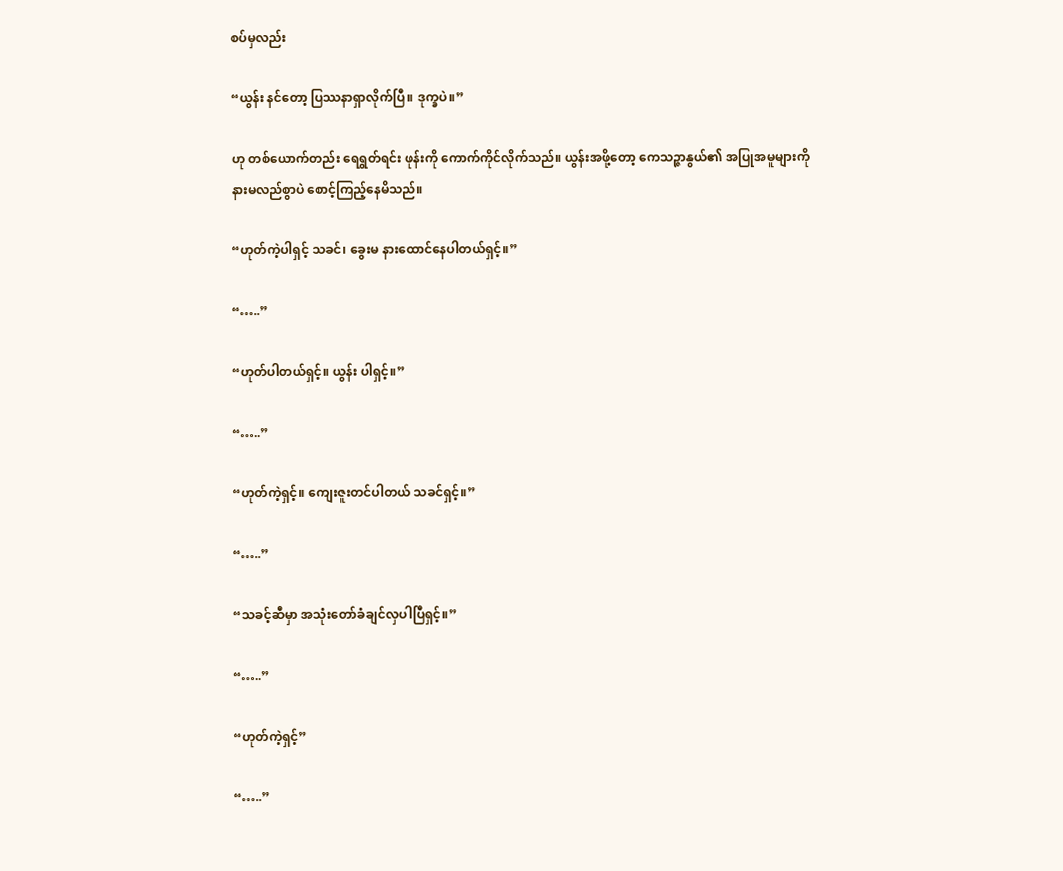စပ်မှလည်း

“ယွန်း နင်တော့ ပြဿနာရှာလိုက်ပြီ။ ဒုက္ခပဲ။”

ဟု တစ်ယောက်တည်း ရေရွတ်ရင်း ဖုန်းကို ကောက်ကိုင်လိုက်သည်။ ယွန်းအဖို့တော့ ကေသဉ္ဇာနွယ်၏ အပြုအမူများကို နားမလည်စွာပဲ စောင့်ကြည့်နေမိသည်။

“ဟုတ်ကဲ့ပါရှင့် သခင်၊ ခွေးမ နားထောင်နေပါတယ်ရှင့်။”

“…..”

“ဟုတ်ပါတယ်ရှင့်။ ယွန်း ပါရှင့်။”

“…..”

“ဟုတ်ကဲ့ရှင့်။ ကျေးဇူးတင်ပါတယ် သခင်ရှင့်။”

“…..”

“သခင့်ဆီမှာ အသုံးတော်ခံချင်လှပါပြီရှင့်။”

“…..”

“ဟုတ်ကဲ့ရှင့်”

“…..”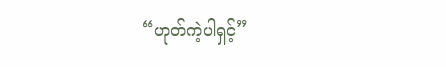“ဟုတ်ကဲ့ပါရှင့်”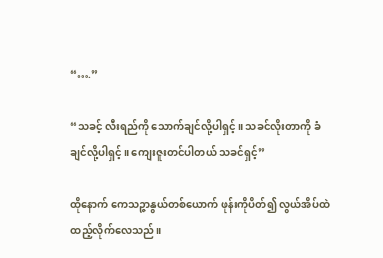“….”

“သခင့် လီးရည်ကို သောက်ချင်လို့ပါရှင့်။ သခင်လိုးတာကို ခံချင်လို့ပါရှင့်။ ကျေးဇူးတင်ပါတယ် သခင်ရှင့်”

ထိုနောက် ကေသဉ္ဇာနွယ်တစ်ယောက် ဖုန်းကိုပိတ်၍ လွယ်အိပ်ထဲ ထည့်လိုက်လေသည်။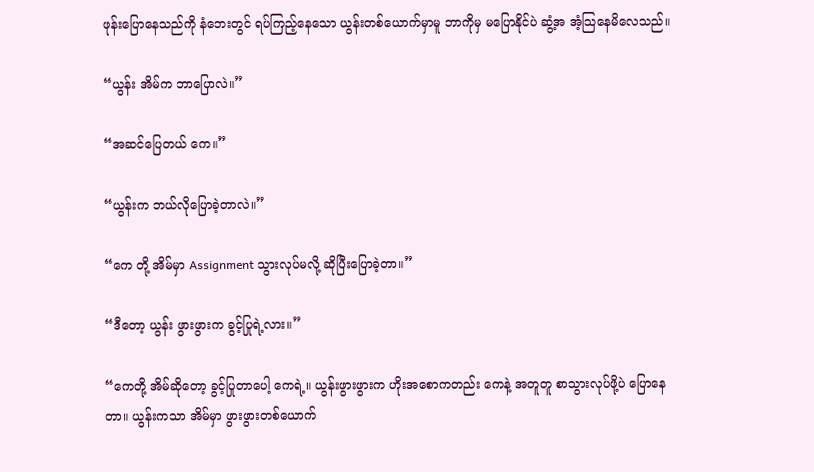ဖုန်းပြောနေသည်ကို နံဘေးတွင် ရပ်ကြည့်နေသော ယွန်းတစ်ယောက်မှာမူ ဘာကိုမှ မပြောနိုင်ပဲ ဆွံ့အ အံ့သြနေမိလေသည်။

“ယွန်း အိမ်က ဘာပြောလဲ။”

“အဆင်ပြေတယ် ကေ။”

“ယွန်းက ဘယ်လိုပြောခဲ့တာလဲ။”

“ကေ တို့ အိမ်မှာ Assignment သွားလုပ်မလို့ ဆိုပြီးပြောခဲ့တာ။”

“ဒီတော့ ယွန်း ဖွားဖွားက ခွင့်ပြုရဲ့လား။”

“ကေတို့ အိမ်ဆိုတော့ ခွင့်ပြုတာပေါ့ ကေရဲ့။ ယွန်းဖွားဖွားက ဟိုးအစောကတည်း ကေနဲ့ အတူတူ စာသွားလုပ်ဖို့ပဲ ပြောနေတာ။ ယွန်းကသာ အိမ်မှာ ဖွားဖွားတစ်ယောက်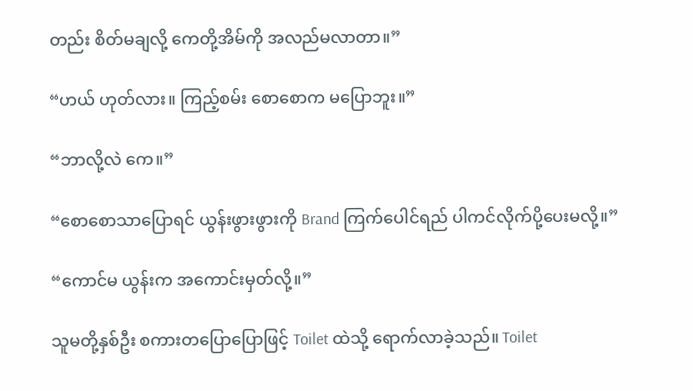တည်း စိတ်မချလို့ ကေတို့အိမ်ကို အလည်မလာတာ။”

“ဟယ် ဟုတ်လား။ ကြည့်စမ်း စောစောက မပြောဘူး။”

“ဘာလို့လဲ ကေ။”

“စောစောသာပြောရင် ယွန်းဖွားဖွားကို Brand ကြက်ပေါင်ရည် ပါကင်လိုက်ပို့ပေးမလို့။”

“ကောင်မ ယွန်းက အကောင်းမှတ်လို့။”

သူမတို့နှစ်ဦး စကားတပြောပြောဖြင့် Toilet ထဲသို့ ရောက်လာခဲ့သည်။ Toilet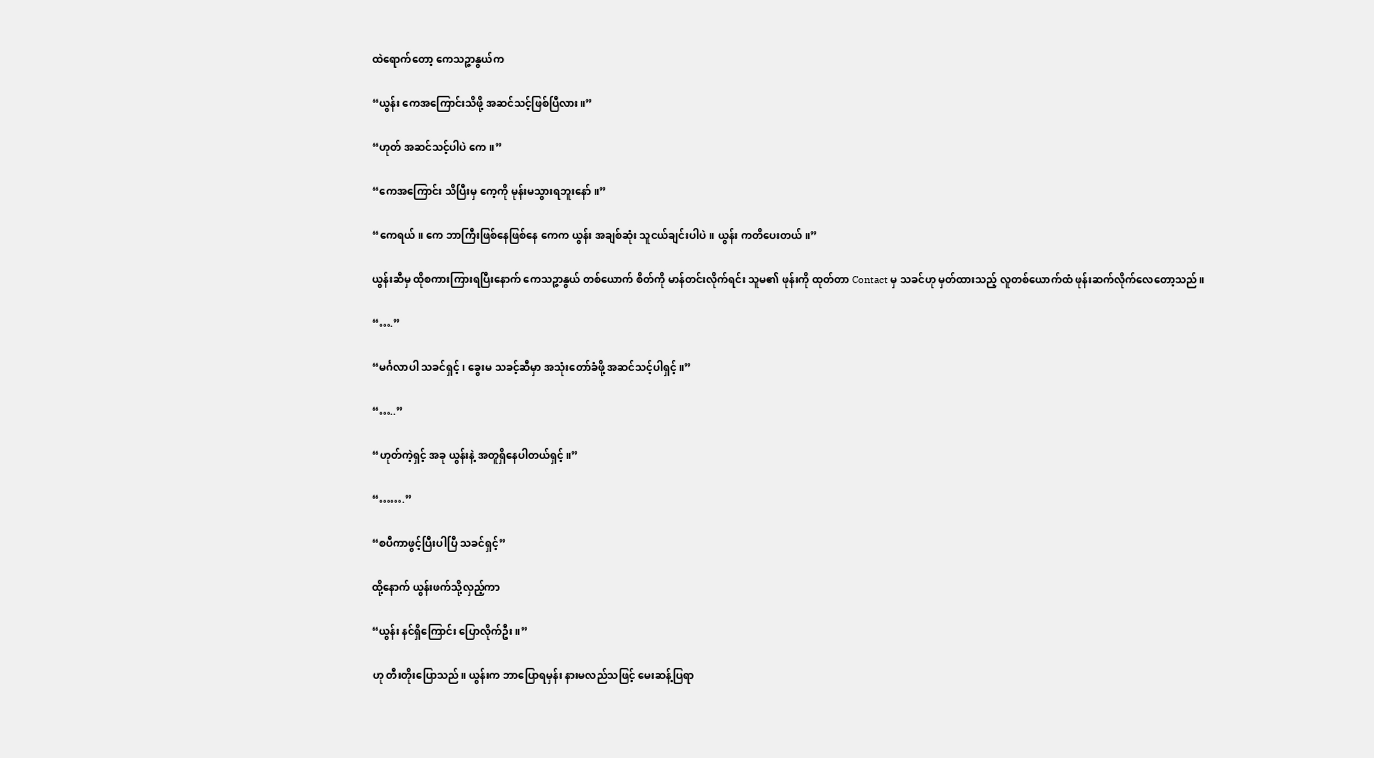ထဲရောက်တော့ ကေသဉ္ဇာနွယ်က

“ယွန်း ကေအကြောင်းသိဖို့ အဆင်သင့်ဖြစ်ပြီလား။”

“ဟုတ် အဆင်သင့်ပါပဲ ကေ။”

“ကေအကြောင်း သိပြီးမှ ကေ့ကို မုန်းမသွားရဘူးနော်။”

“ကေရယ်။ ကေ ဘာကြီးဖြစ်နေဖြစ်နေ ကေက ယွန်း အချစ်ဆုံး သူငယ်ချင်းပါပဲ။ ယွန်း ကတိပေးတယ်။”

ယွန်းဆီမှ ထိုစကားကြားရပြီးနောက် ကေသဉ္ဇာနွယ် တစ်ယောက် စိတ်ကို မာန်တင်းလိုက်ရင်း သူမ၏ ဖုန်းကို ထုတ်တာ Contact မှ သခင်ဟု မှတ်ထားသည့် လူတစ်ယောက်ထံ ဖုန်းဆက်လိုက်လေတော့သည်။

“….”

“မင်္ဂလာပါ သခင်ရှင့်၊ ခွေးမ သခင့်ဆီမှာ အသုံးတော်ခံဖို့ အဆင်သင့်ပါရှင့်။”

“…..”

“ဟုတ်ကဲ့ရှင့် အခု ယွန်းနဲ့ အတူရှိနေပါတယ်ရှင့်။”

“…….”

“စပီကာဖွင့်ပြီးပါပြီ သခင်ရှင့်”

ထို့နောက် ယွန်းဖက်သို့လှည့်ကာ

“ယွန်း နင်ရှိကြောင်း ပြောလိုက်ဦး။”

ဟု တီးတိုးပြောသည်။ ယွန်းက ဘာပြောရမှန်း နားမလည်သဖြင့် မေးဆန့်ပြရာ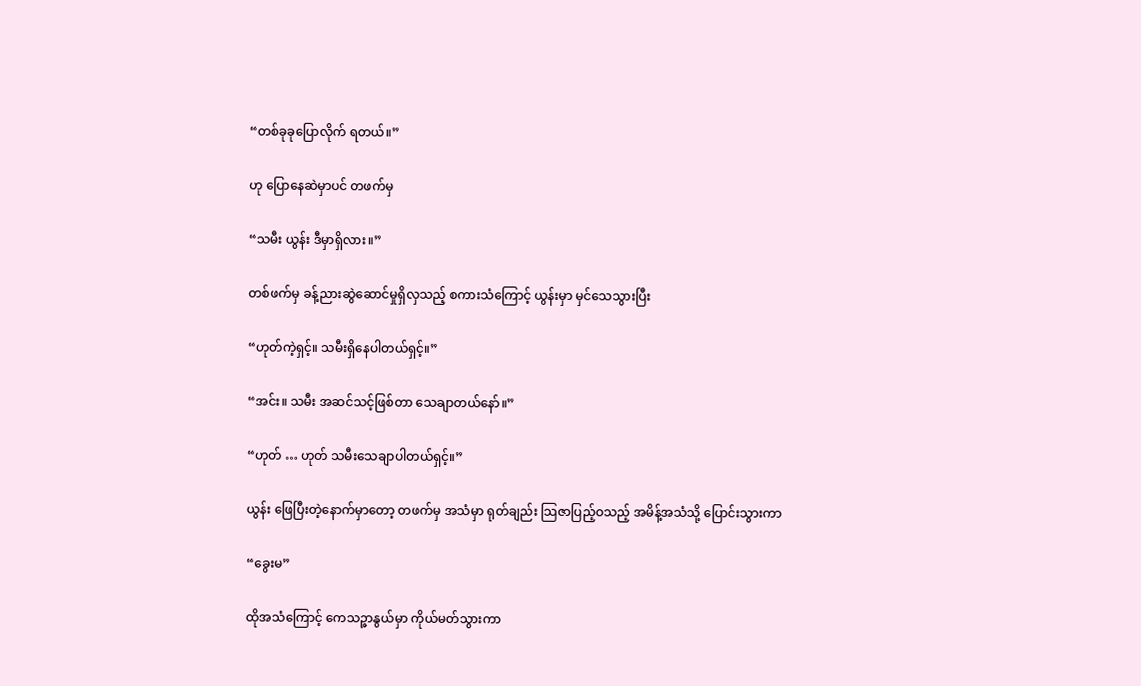“တစ်ခုခုပြောလိုက် ရတယ်။”

ဟု ပြောနေဆဲမှာပင် တဖက်မှ

“သမီး ယွန်း ဒီမှာရှိလား။”

တစ်ဖက်မှ ခန့်ညားဆွဲဆောင်မှုရှိလှသည့် စကားသံကြောင့် ယွန်းမှာ မှင်သေသွားပြီး

“ဟုတ်ကဲ့ရှင့်။ သမီးရှိနေပါတယ်ရှင့်။”

“အင်း။ သမီး အဆင်သင့်ဖြစ်တာ သေချာတယ်နော်။”

“ဟုတ် … ဟုတ် သမီးသေချာပါတယ်ရှင့်။”

ယွန်း ဖြေပြီးတဲ့နောက်မှာတော့ တဖက်မှ အသံမှာ ရုတ်ချည်း သြဇာပြည့်ဝသည့် အမိန့်အသံသို့ ပြောင်းသွားကာ

“ခွေးမ”

ထိုအသံကြောင့် ကေသဉ္ဇာနွယ်မှာ ကိုယ်မတ်သွားကာ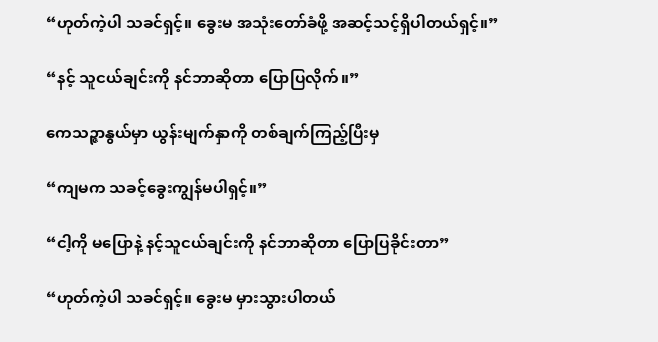“ဟုတ်ကဲ့ပါ သခင်ရှင့်။ ခွေးမ အသုံးတော်ခံဖို့ အဆင့်သင့်ရှိပါတယ်ရှင့်။”

“နင့် သူငယ်ချင်းကို နင်ဘာဆိုတာ ပြောပြလိုက်။”

ကေသဉ္ဇာနွယ်မှာ ယွန်းမျက်နှာကို တစ်ချက်ကြည့်ပြီးမှ

“ကျမက သခင့်ခွေးကျွန်မပါရှင့်။”

“ငါ့ကို မပြောနဲ့ နင့်သူငယ်ချင်းကို နင်ဘာဆိုတာ ပြောပြခိုင်းတာ”

“ဟုတ်ကဲ့ပါ သခင်ရှင့်။ ခွေးမ မှားသွားပါတယ်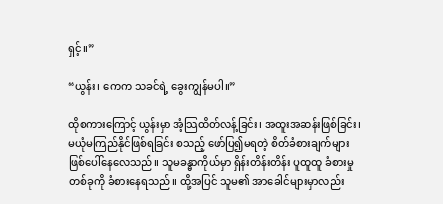ရှင့်။”

“ယွန်း၊ ကေက သခင်ရဲ့ ခွေးကျွန်မပါ။”

ထိုစကားကြောင့် ယွန်းမှာ အံ့သြထိတ်လန့်ခြင်း၊ အထူးအဆန်းဖြစ်ခြင်း၊ မယုံမကြည်နိုင်ဖြစ်ရခြင်း စသည့် ဖော်ပြ၍မရတဲ့ စိတ်ခံစားချက်များ ဖြစ်ပေါ်နေလေသည်။ သူမခန္ဓာကိုယ်မှာ ရှိန်းတိန်းတိန်း ပူထူထူ ခံစားမှုတစ်ခုကို ခံစားနေရသည်။ ထို့အပြင် သူမ၏ အာခေါင်များမှာလည်း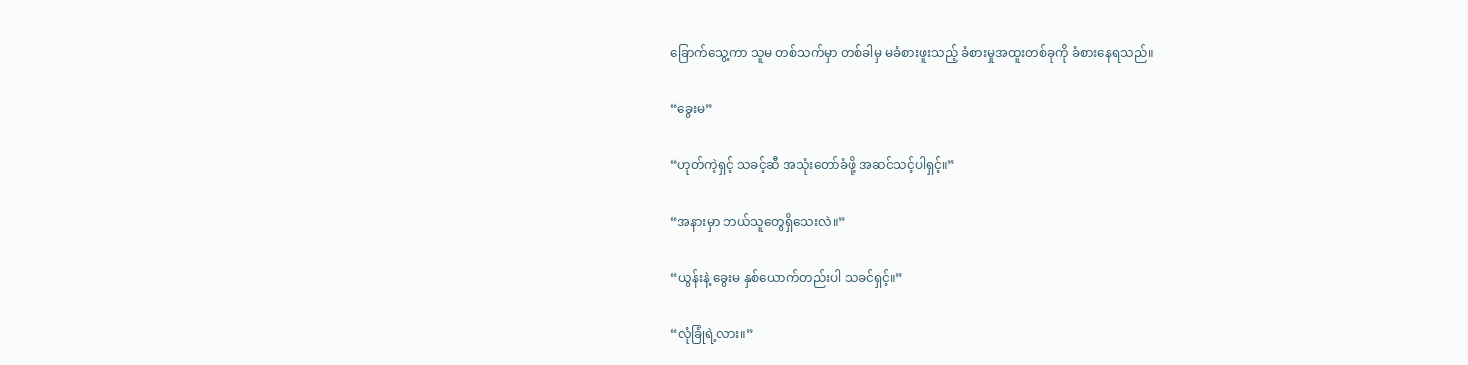ခြောက်သွေ့ကာ သူမ တစ်သက်မှာ တစ်ခါမှ မခံစားဖူးသည့် ခံစားမှုအထူးတစ်ခုကို ခံစားနေရသည်။

“ခွေးမ”

“ဟုတ်ကဲ့ရှင့် သခင့်ဆီ အသုံးတော်ခံဖို့ အဆင်သင့်ပါရှင့်။”

“အနားမှာ ဘယ်သူတွေရှိသေးလဲ။”

“ယွန်းနဲ့ ခွေးမ နှစ်ယောက်တည်းပါ သခင်ရှင့်။”

“လုံခြုံရဲ့လား။”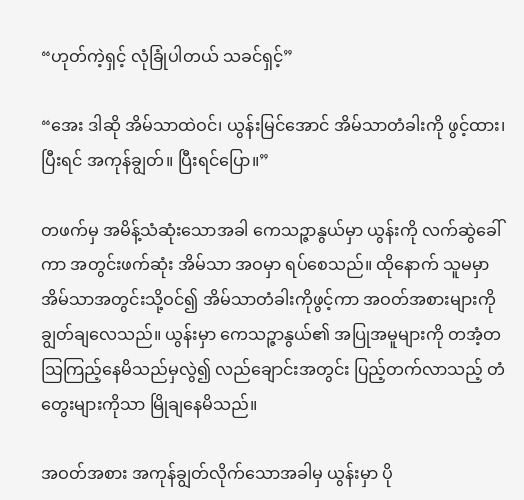“ဟုတ်ကဲ့ရှင့် လုံခြုံပါတယ် သခင်ရှင့်”

“အေး ဒါဆို အိမ်သာထဲဝင်၊ ယွန်းမြင်အောင် အိမ်သာတံခါးကို ဖွင့်ထား၊ ပြီးရင် အကုန်ချွတ်။ ပြီးရင်ပြော။”

တဖက်မှ အမိန့်သံဆုံးသောအခါ ကေသဉ္ဇာနွယ်မှာ ယွန်းကို လက်ဆွဲခေါ်ကာ အတွင်းဖက်ဆုံး အိမ်သာ အဝမှာ ရပ်စေသည်။ ထိုနောက် သူမမှာ အိမ်သာအတွင်းသို့ဝင်၍ အိမ်သာတံခါးကိုဖွင့်ကာ အဝတ်အစားများကို ချွတ်ချလေသည်။ ယွန်းမှာ ကေသဉ္ဇာနွယ်၏ အပြုအမူများကို တအံ့တသြကြည့်နေမိသည်မှလွဲ၍ လည်ချောင်းအတွင်း ပြည့်တက်လာသည့် တံတွေးများကိုသာ မြိုချနေမိသည်။

အဝတ်အစား အကုန်ချွတ်လိုက်သောအခါမှ ယွန်းမှာ ပို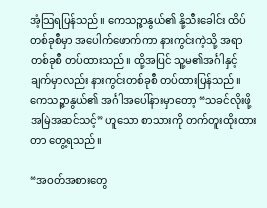အံ့သြရပြန်သည်။ ကေသဉ္ဇာနွယ်၏ နို့သီးခေါင်း ထိပ်တစ်ခုစီမှာ အပေါက်ဖောက်ကာ နားကွင်းကဲ့သို့ အရာတစ်ခုစီ တပ်ထားသည်။ ထို့အပြင် သူ့မ၏အင်္ဂါနှင့် ချက်မှာလည်း နားကွင်းတစ်ခုစီ တပ်ထားပြန်သည်။ ကေသဉ္ဇာနွယ်၏ အင်္ဂါအပေါ်နားမှာတော့ “သခင်လိုးဖို့ အမြဲအဆင်သင့်” ဟူသော စာသားကို တက်တူးထိုးထားတာ တွေ့ရသည်။

“အဝတ်အစားတွေ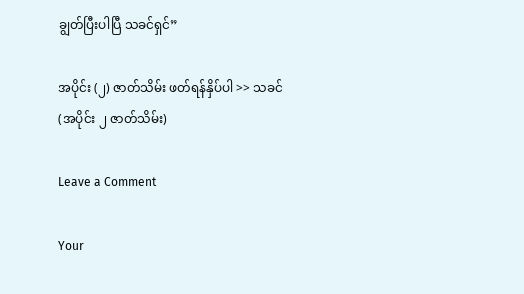ချွတ်ပြီးပါပြီ သခင်ရှင်”

အပိုင်း (၂) ဇာတ်သိမ်း ဖတ်ရန်နှိပ်ပါ >> သခင် (အပိုင်း ၂ ဇာတ်သိမ်း)

Leave a Comment

Your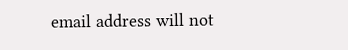email address will not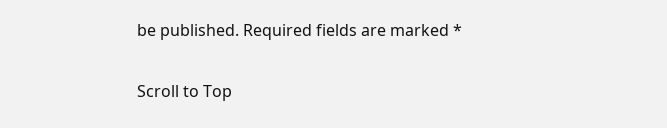be published. Required fields are marked *

Scroll to Top